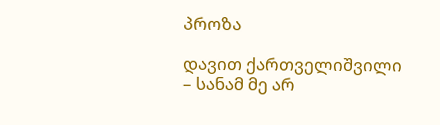პროზა

დავით ქართველიშვილი – სანამ მე არ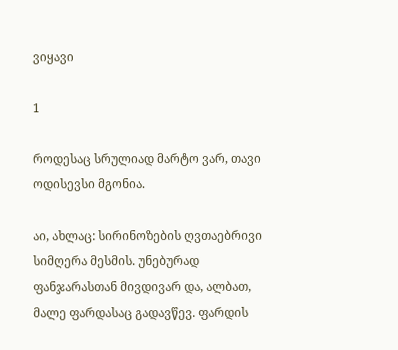ვიყავი

1

როდესაც სრულიად მარტო ვარ, თავი ოდისევსი მგონია.

აი, ახლაც: სირინოზების ღვთაებრივი სიმღერა მესმის. უნებურად ფანჯარასთან მივდივარ და, ალბათ, მალე ფარდასაც გადავწევ. ფარდის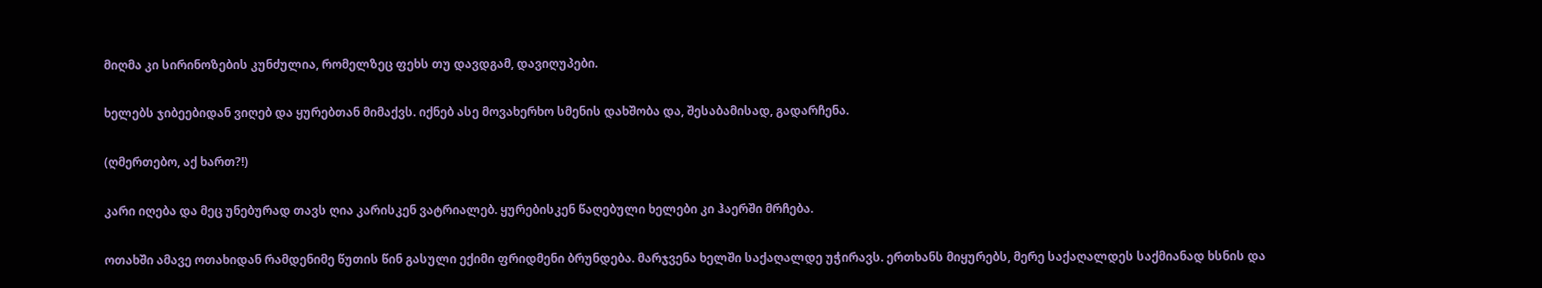მიღმა კი სირინოზების კუნძულია, რომელზეც ფეხს თუ დავდგამ, დავიღუპები.

ხელებს ჯიბეებიდან ვიღებ და ყურებთან მიმაქვს. იქნებ ასე მოვახერხო სმენის დახშობა და, შესაბამისად, გადარჩენა.

(ღმერთებო, აქ ხართ?!)

კარი იღება და მეც უნებურად თავს ღია კარისკენ ვატრიალებ. ყურებისკენ წაღებული ხელები კი ჰაერში მრჩება.

ოთახში ამავე ოთახიდან რამდენიმე წუთის წინ გასული ექიმი ფრიდმენი ბრუნდება. მარჯვენა ხელში საქაღალდე უჭირავს. ერთხანს მიყურებს, მერე საქაღალდეს საქმიანად ხსნის და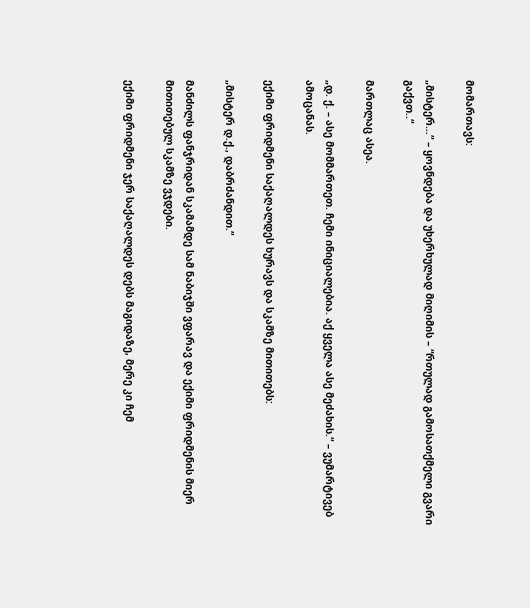მომართავს:

„მისტერ…“ – ყოვნდება და უხერხულად მიღიმის – “რთულად გამოსათქმელი გვარი გაქვთ..“

მართლაც ასეა.

„დ. ქ. – ასე მომმართეთ. ჩემი ინიციალებია. აქ ყველა ასე მეძახის.“ – ვუმარტივებ  ამოცანას.

ექიმი ფრიდმენი საქაღალდეს ხურავს და სკამზე მითითებს:

„მისტერ დ.ქ., დაბრძანდით.“

მანძილს ფანჯრიდან სკამამდე სამ ნაბიჯში ვფარავ და ექიმი ფრიდმენის მიერ მითითებულ სკამზე ვჯდები.

ექიმი ფრიდმენი ჯერ საქაღალდეს დებს მაგიდაზე, მერე კი ჩემ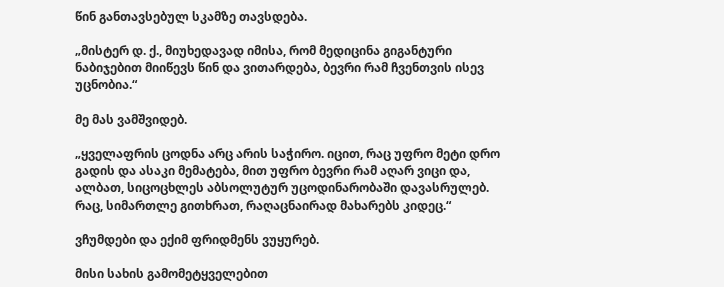წინ განთავსებულ სკამზე თავსდება.

„მისტერ დ. ქ., მიუხედავად იმისა, რომ მედიცინა გიგანტური ნაბიჯებით მიიწევს წინ და ვითარდება, ბევრი რამ ჩვენთვის ისევ უცნობია.“

მე მას ვამშვიდებ.

„ყველაფრის ცოდნა არც არის საჭირო. იცით, რაც უფრო მეტი დრო გადის და ასაკი მემატება, მით უფრო ბევრი რამ აღარ ვიცი და, ალბათ, სიცოცხლეს აბსოლუტურ უცოდინარობაში დავასრულებ. რაც, სიმართლე გითხრათ, რაღაცნაირად მახარებს კიდეც.“

ვჩუმდები და ექიმ ფრიდმენს ვუყურებ.

მისი სახის გამომეტყველებით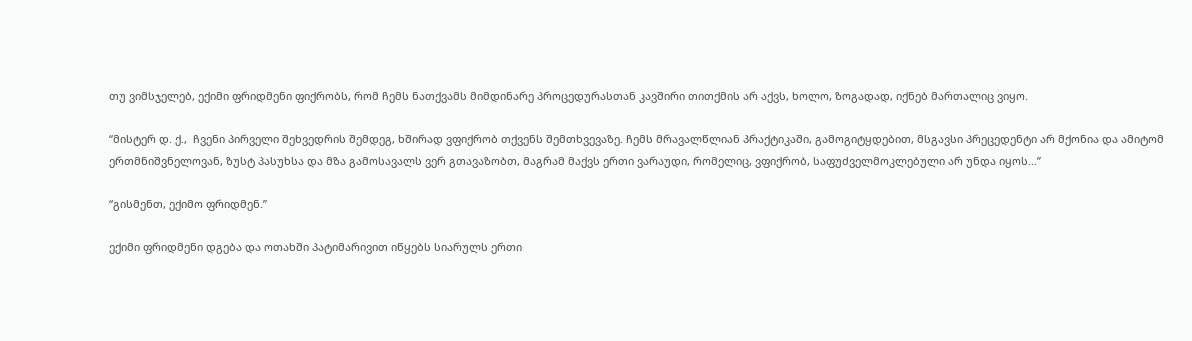თუ ვიმსჯელებ, ექიმი ფრიდმენი ფიქრობს, რომ ჩემს ნათქვამს მიმდინარე პროცედურასთან კავშირი თითქმის არ აქვს, ხოლო, ზოგადად, იქნებ მართალიც ვიყო.

“მისტერ დ. ქ.,  ჩვენი პირველი შეხვედრის შემდეგ, ხშირად ვფიქრობ თქვენს შემთხვევაზე. ჩემს მრავალწლიან პრაქტიკაში, გამოგიტყდებით, მსგავსი პრეცედენტი არ მქონია და ამიტომ ერთმნიშვნელოვან, ზუსტ პასუხსა და მზა გამოსავალს ვერ გთავაზობთ, მაგრამ მაქვს ერთი ვარაუდი, რომელიც, ვფიქრობ, საფუძველმოკლებული არ უნდა იყოს…”

“გისმენთ, ექიმო ფრიდმენ.”

ექიმი ფრიდმენი დგება და ოთახში პატიმარივით იწყებს სიარულს ერთი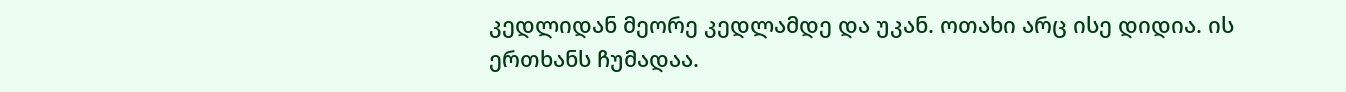კედლიდან მეორე კედლამდე და უკან. ოთახი არც ისე დიდია. ის ერთხანს ჩუმადაა.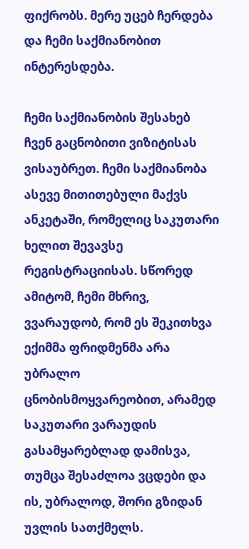ფიქრობს. მერე უცებ ჩერდება და ჩემი საქმიანობით ინტერესდება.

ჩემი საქმიანობის შესახებ ჩვენ გაცნობითი ვიზიტისას ვისაუბრეთ. ჩემი საქმიანობა ასევე მითითებული მაქვს ანკეტაში, რომელიც საკუთარი ხელით შევავსე რეგისტრაციისას. სწორედ ამიტომ, ჩემი მხრივ,  ვვარაუდობ, რომ ეს შეკითხვა ექიმმა ფრიდმენმა არა უბრალო ცნობისმოყვარეობით, არამედ საკუთარი ვარაუდის გასამყარებლად დამისვა, თუმცა შესაძლოა ვცდები და ის, უბრალოდ, შორი გზიდან უვლის სათქმელს.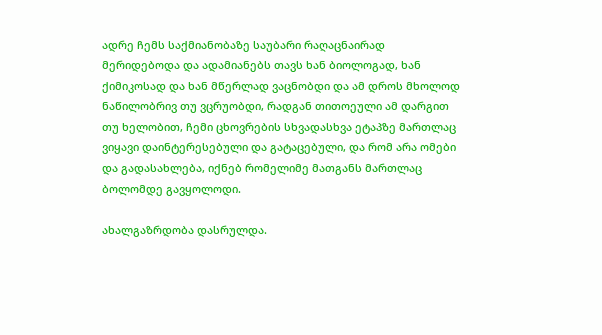ადრე ჩემს საქმიანობაზე საუბარი რაღაცნაირად მერიდებოდა და ადამიანებს თავს ხან ბიოლოგად, ხან ქიმიკოსად და ხან მწერლად ვაცნობდი და ამ დროს მხოლოდ ნაწილობრივ თუ ვცრუობდი, რადგან თითოეული ამ დარგით თუ ხელობით, ჩემი ცხოვრების სხვადასხვა ეტაპზე მართლაც ვიყავი დაინტერესებული და გატაცებული, და რომ არა ომები და გადასახლება, იქნებ რომელიმე მათგანს მართლაც ბოლომდე გავყოლოდი.

ახალგაზრდობა დასრულდა.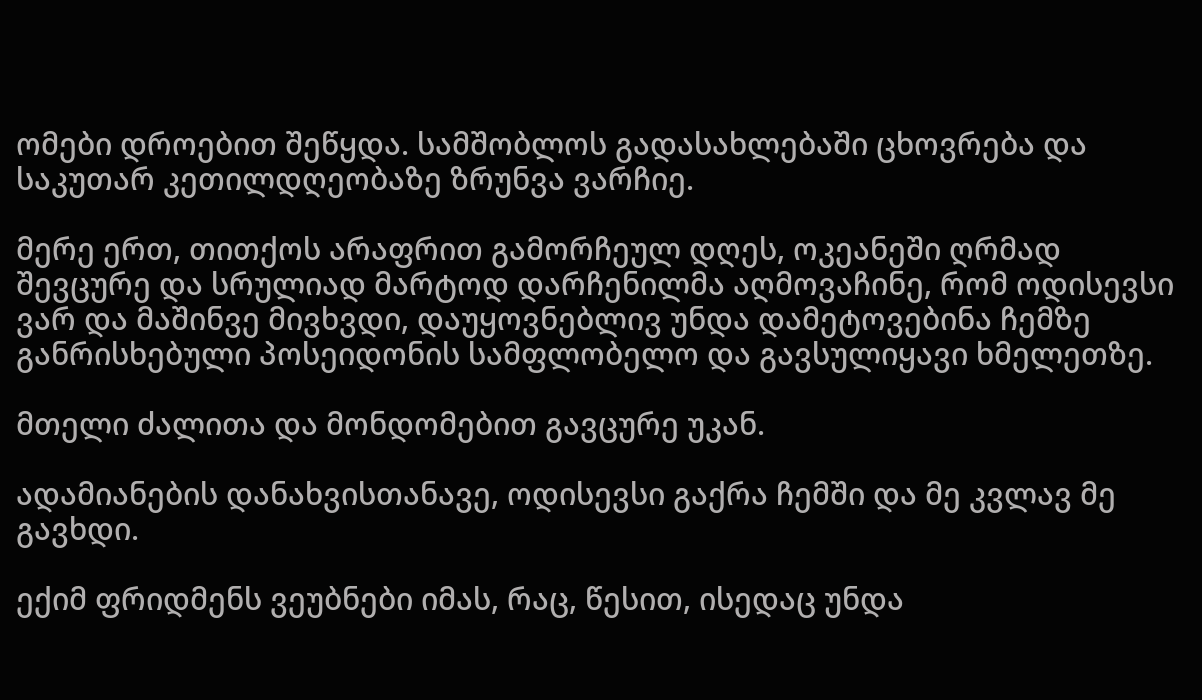ომები დროებით შეწყდა. სამშობლოს გადასახლებაში ცხოვრება და საკუთარ კეთილდღეობაზე ზრუნვა ვარჩიე.

მერე ერთ, თითქოს არაფრით გამორჩეულ დღეს, ოკეანეში ღრმად შევცურე და სრულიად მარტოდ დარჩენილმა აღმოვაჩინე, რომ ოდისევსი ვარ და მაშინვე მივხვდი, დაუყოვნებლივ უნდა დამეტოვებინა ჩემზე განრისხებული პოსეიდონის სამფლობელო და გავსულიყავი ხმელეთზე.

მთელი ძალითა და მონდომებით გავცურე უკან.

ადამიანების დანახვისთანავე, ოდისევსი გაქრა ჩემში და მე კვლავ მე გავხდი.

ექიმ ფრიდმენს ვეუბნები იმას, რაც, წესით, ისედაც უნდა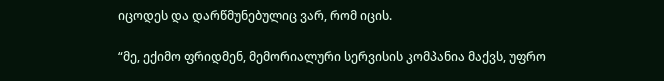იცოდეს და დარწმუნებულიც ვარ, რომ იცის.

“მე, ექიმო ფრიდმენ, მემორიალური სერვისის კომპანია მაქვს, უფრო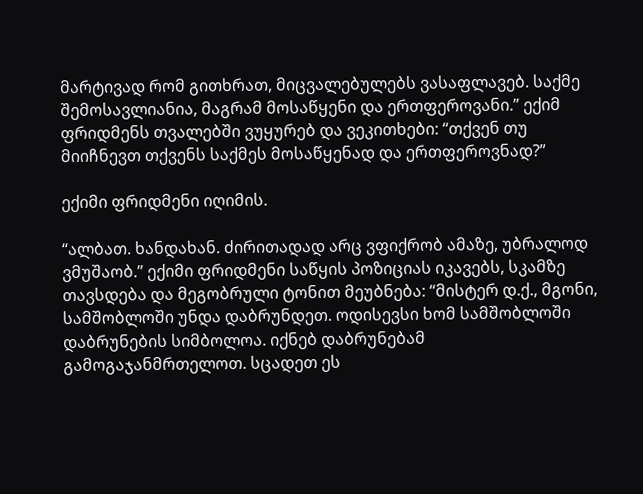მარტივად რომ გითხრათ, მიცვალებულებს ვასაფლავებ. საქმე შემოსავლიანია, მაგრამ მოსაწყენი და ერთფეროვანი.” ექიმ ფრიდმენს თვალებში ვუყურებ და ვეკითხები: “თქვენ თუ მიიჩნევთ თქვენს საქმეს მოსაწყენად და ერთფეროვნად?”

ექიმი ფრიდმენი იღიმის.

“ალბათ. ხანდახან. ძირითადად არც ვფიქრობ ამაზე, უბრალოდ ვმუშაობ.” ექიმი ფრიდმენი საწყის პოზიციას იკავებს, სკამზე თავსდება და მეგობრული ტონით მეუბნება: “მისტერ დ.ქ., მგონი, სამშობლოში უნდა დაბრუნდეთ. ოდისევსი ხომ სამშობლოში დაბრუნების სიმბოლოა. იქნებ დაბრუნებამ გამოგაჯანმრთელოთ. სცადეთ ეს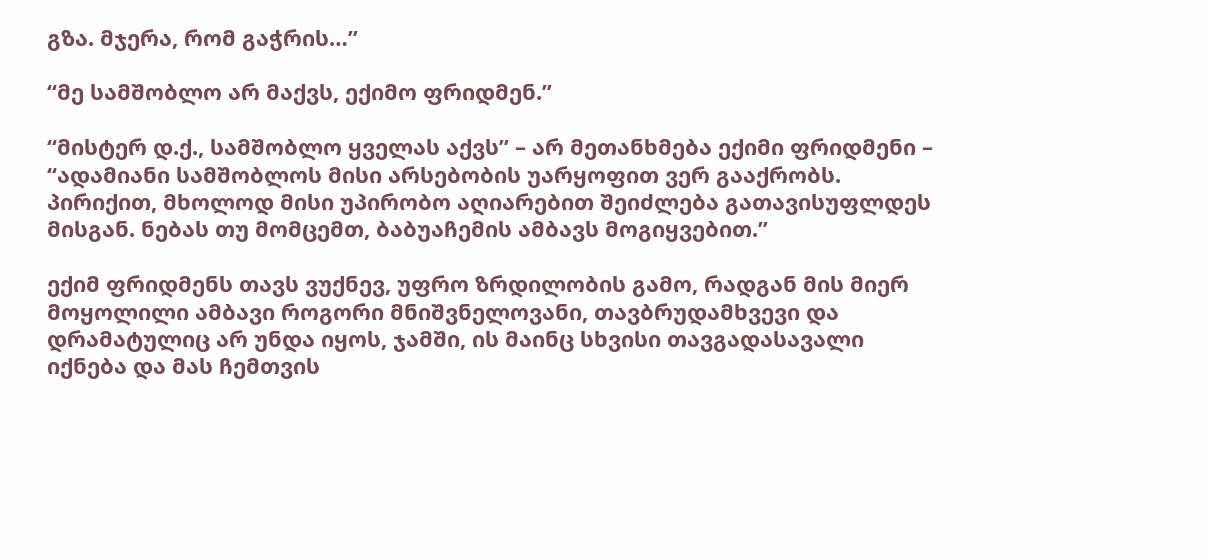გზა. მჯერა, რომ გაჭრის…”

“მე სამშობლო არ მაქვს, ექიმო ფრიდმენ.”

“მისტერ დ.ქ., სამშობლო ყველას აქვს” – არ მეთანხმება ექიმი ფრიდმენი – “ადამიანი სამშობლოს მისი არსებობის უარყოფით ვერ გააქრობს. პირიქით, მხოლოდ მისი უპირობო აღიარებით შეიძლება გათავისუფლდეს მისგან. ნებას თუ მომცემთ, ბაბუაჩემის ამბავს მოგიყვებით.”

ექიმ ფრიდმენს თავს ვუქნევ, უფრო ზრდილობის გამო, რადგან მის მიერ მოყოლილი ამბავი როგორი მნიშვნელოვანი, თავბრუდამხვევი და დრამატულიც არ უნდა იყოს, ჯამში, ის მაინც სხვისი თავგადასავალი იქნება და მას ჩემთვის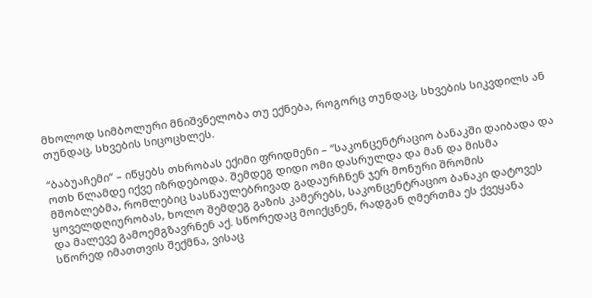მხოლოდ სიმბოლური მნიშვნელობა თუ ექნება, როგორც თუნდაც, სხვების სიკვდილს ან თუნდაც, სხვების სიცოცხლეს.

“ბაბუაჩემი“ – იწყებს თხრობას ექიმი ფრიდმენი – “საკონცენტრაციო ბანაკში დაიბადა და ოთხ წლამდე იქვე იზრდებოდა. შემდეგ დიდი ომი დასრულდა და მან და მისმა მშობლებმა, რომლებიც სასწაულებრივად გადაურჩნენ ჯერ მონური შრომის ყოველდღიურობას, ხოლო შემდეგ გაზის კამერებს, საკონცენტრაციო ბანაკი დატოვეს და მალევე გამოემგზავრნენ აქ. სწორედაც მოიქცნენ, რადგან ღმერთმა ეს ქვეყანა სწორედ იმათთვის შექმნა, ვისაც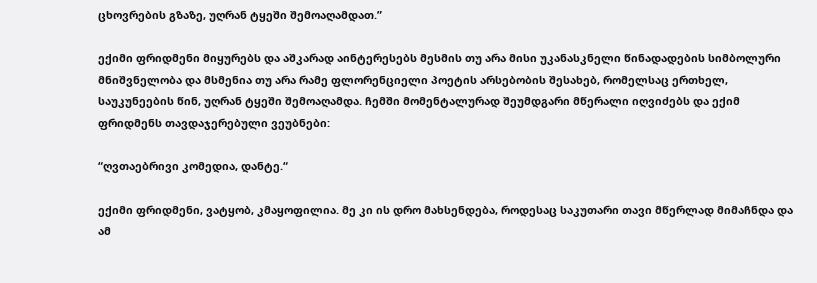ცხოვრების გზაზე, უღრან ტყეში შემოაღამდათ.”

ექიმი ფრიდმენი მიყურებს და აშკარად აინტერესებს მესმის თუ არა მისი უკანასკნელი წინადადების სიმბოლური მნიშვნელობა და მსმენია თუ არა რამე ფლორენციელი პოეტის არსებობის შესახებ, რომელსაც ერთხელ, საუკუნეების წინ, უღრან ტყეში შემოაღამდა. ჩემში მომენტალურად შეუმდგარი მწერალი იღვიძებს და ექიმ ფრიდმენს თავდაჯერებული ვეუბნები:

“ღვთაებრივი კომედია, დანტე.“

ექიმი ფრიდმენი, ვატყობ, კმაყოფილია. მე კი ის დრო მახსენდება, როდესაც საკუთარი თავი მწერლად მიმაჩნდა და ამ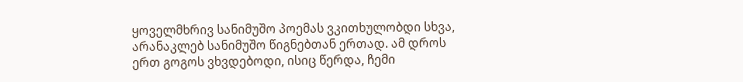ყოველმხრივ სანიმუშო პოემას ვკითხულობდი სხვა, არანაკლებ სანიმუშო წიგნებთან ერთად. ამ დროს ერთ გოგოს ვხვდებოდი, ისიც წერდა, ჩემი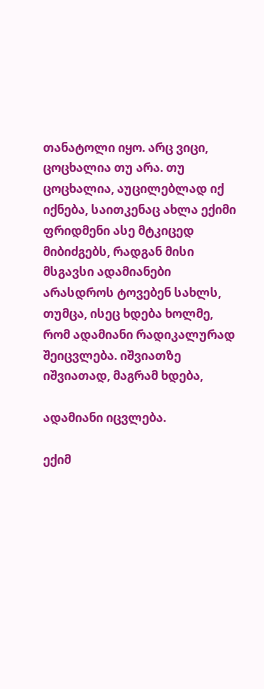თანატოლი იყო. არც ვიცი, ცოცხალია თუ არა. თუ ცოცხალია, აუცილებლად იქ იქნება, საითკენაც ახლა ექიმი ფრიდმენი ასე მტკიცედ მიბიძგებს, რადგან მისი მსგავსი ადამიანები არასდროს ტოვებენ სახლს, თუმცა, ისეც ხდება ხოლმე, რომ ადამიანი რადიკალურად შეიცვლება. იშვიათზე იშვიათად, მაგრამ ხდება,

ადამიანი იცვლება.

ექიმ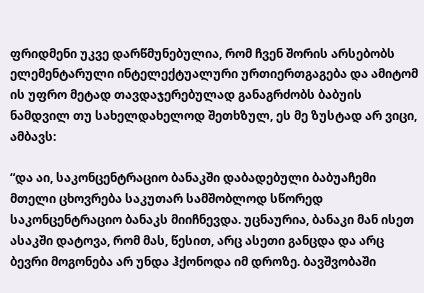ფრიდმენი უკვე დარწმუნებულია, რომ ჩვენ შორის არსებობს ელემენტარული ინტელექტუალური ურთიერთგაგება და ამიტომ ის უფრო მეტად თავდაჯერებულად განაგრძობს ბაბუის ნამდვილ თუ სახელდახელოდ შეთხზულ, ეს მე ზუსტად არ ვიცი, ამბავს:

“და აი, საკონცენტრაციო ბანაკში დაბადებული ბაბუაჩემი მთელი ცხოვრება საკუთარ სამშობლოდ სწორედ საკონცენტრაციო ბანაკს მიიჩნევდა. უცნაურია, ბანაკი მან ისეთ ასაკში დატოვა, რომ მას, წესით, არც ასეთი განცდა და არც ბევრი მოგონება არ უნდა ჰქონოდა იმ დროზე. ბავშვობაში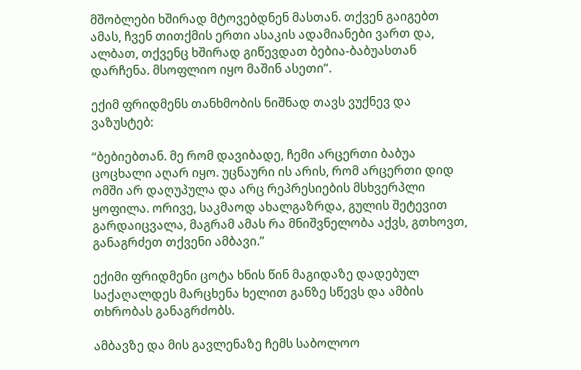მშობლები ხშირად მტოვებდნენ მასთან. თქვენ გაიგებთ ამას, ჩვენ თითქმის ერთი ასაკის ადამიანები ვართ და, ალბათ, თქვენც ხშირად გიწევდათ ბებია-ბაბუასთან დარჩენა. მსოფლიო იყო მაშინ ასეთი”.

ექიმ ფრიდმენს თანხმობის ნიშნად თავს ვუქნევ და ვაზუსტებ:

“ბებიებთან. მე რომ დავიბადე, ჩემი არცერთი ბაბუა ცოცხალი აღარ იყო. უცნაური ის არის, რომ არცერთი დიდ ომში არ დაღუპულა და არც რეპრესიების მსხვერპლი ყოფილა. ორივე, საკმაოდ ახალგაზრდა, გულის შეტევით გარდაიცვალა, მაგრამ ამას რა მნიშვნელობა აქვს, გთხოვთ, განაგრძეთ თქვენი ამბავი.”

ექიმი ფრიდმენი ცოტა ხნის წინ მაგიდაზე დადებულ საქაღალდეს მარცხენა ხელით განზე სწევს და ამბის თხრობას განაგრძობს.

ამბავზე და მის გავლენაზე ჩემს საბოლოო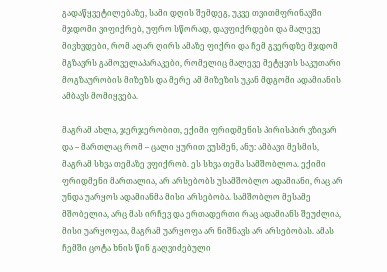გადაწყვეტილებაზე, სამი დღის შემდეგ, უკვე თვითმფრინავში მჯდომი ვიფიქრებ, უფრო სწორად, დავფიქრდები და მალევე მივხვდები, რომ აღარ ღირს ამაზე ფიქრი და ჩემ გვერდზე მჯდომ მგზავრს გამოველაპარაკები, რომელიც მალევე მეტყვის საკუთარი მოგზაურობის მიზეზს და მერე ამ მიზეზის უკან მდგომი ადამიანის ამბავს მომიყვება.

მაგრამ ახლა, ჯერჯერობით, ექიმი ფრიდმენის პირისპირ ვზივარ და – მართლაც რომ – ცალი ყურით ვუსმენ, ანუ: ამბავი მესმის, მაგრამ სხვა თემაზე ვფიქრობ. ეს სხვა თემა სამშობლოა. ექიმი ფრიდმენი მართალია, არ არსებობს უსამშობლო ადამიანი, რაც არ უნდა უარყოს ადამიანმა მისი არსებობა. სამშობლო მესამე მშობელია, არც მას ირჩევ და ერთადერთი რაც ადამიანს შეუძლია, მისი უარყოფაა, მაგრამ უარყოფა არ ნიშნავს არ არსებობას. ამას ჩემში ცოტა ხნის წინ გაღვიძებული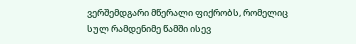ვერშემდგარი მწერალი ფიქრობს, რომელიც სულ რამდენიმე წამში ისევ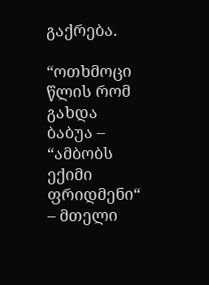გაქრება.

“ოთხმოცი წლის რომ გახდა ბაბუა – “ამბობს ექიმი ფრიდმენი“ – მთელი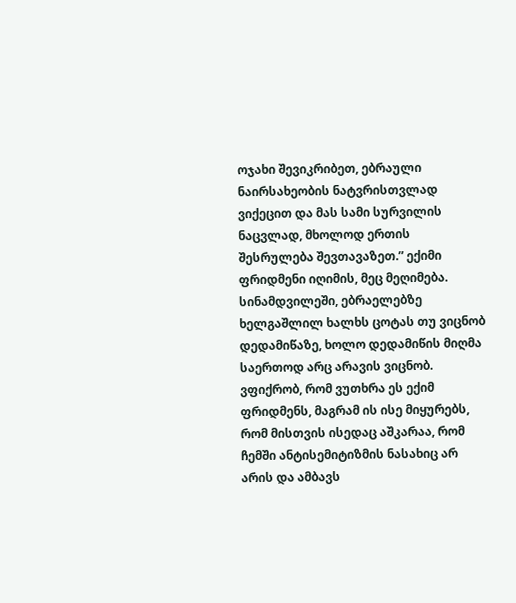ოჯახი შევიკრიბეთ, ებრაული ნაირსახეობის ნატვრისთვლად ვიქეცით და მას სამი სურვილის ნაცვლად, მხოლოდ ერთის შესრულება შევთავაზეთ.” ექიმი ფრიდმენი იღიმის, მეც მეღიმება. სინამდვილეში, ებრაელებზე ხელგაშლილ ხალხს ცოტას თუ ვიცნობ დედამიწაზე, ხოლო დედამიწის მიღმა საერთოდ არც არავის ვიცნობ. ვფიქრობ, რომ ვუთხრა ეს ექიმ ფრიდმენს, მაგრამ ის ისე მიყურებს, რომ მისთვის ისედაც აშკარაა, რომ ჩემში ანტისემიტიზმის ნასახიც არ არის და ამბავს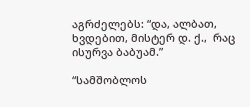აგრძელებს: “და, ალბათ, ხვდებით, მისტერ დ. ქ.,  რაც ისურვა ბაბუამ.”

“სამშობლოს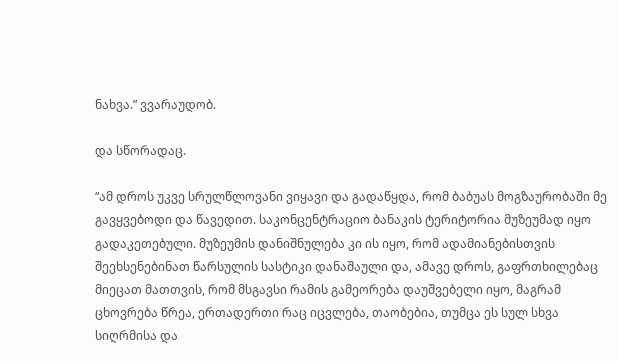ნახვა.” ვვარაუდობ.

და სწორადაც.

“ამ დროს უკვე სრულწლოვანი ვიყავი და გადაწყდა, რომ ბაბუას მოგზაურობაში მე გავყვებოდი და წავედით. საკონცენტრაციო ბანაკის ტერიტორია მუზეუმად იყო გადაკეთებული. მუზეუმის დანიშნულება კი ის იყო, რომ ადამიანებისთვის შეეხსენებინათ წარსულის სასტიკი დანაშაული და, ამავე დროს, გაფრთხილებაც მიეცათ მათთვის, რომ მსგავსი რამის გამეორება დაუშვებელი იყო, მაგრამ ცხოვრება წრეა, ერთადერთი რაც იცვლება, თაობებია, თუმცა ეს სულ სხვა სიღრმისა და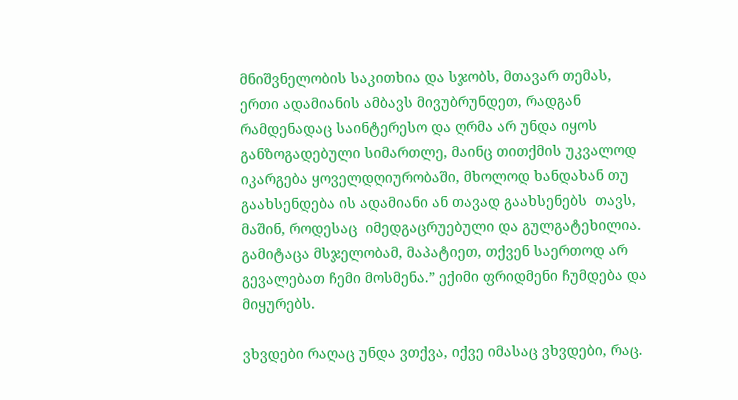მნიშვნელობის საკითხია და სჯობს, მთავარ თემას, ერთი ადამიანის ამბავს მივუბრუნდეთ, რადგან რამდენადაც საინტერესო და ღრმა არ უნდა იყოს განზოგადებული სიმართლე, მაინც თითქმის უკვალოდ იკარგება ყოველდღიურობაში, მხოლოდ ხანდახან თუ გაახსენდება ის ადამიანი ან თავად გაახსენებს  თავს, მაშინ, როდესაც  იმედგაცრუებული და გულგატეხილია. გამიტაცა მსჯელობამ, მაპატიეთ, თქვენ საერთოდ არ გევალებათ ჩემი მოსმენა.” ექიმი ფრიდმენი ჩუმდება და მიყურებს.

ვხვდები რაღაც უნდა ვთქვა, იქვე იმასაც ვხვდები, რაც.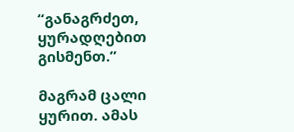“განაგრძეთ, ყურადღებით გისმენთ.”

მაგრამ ცალი ყურით. ამას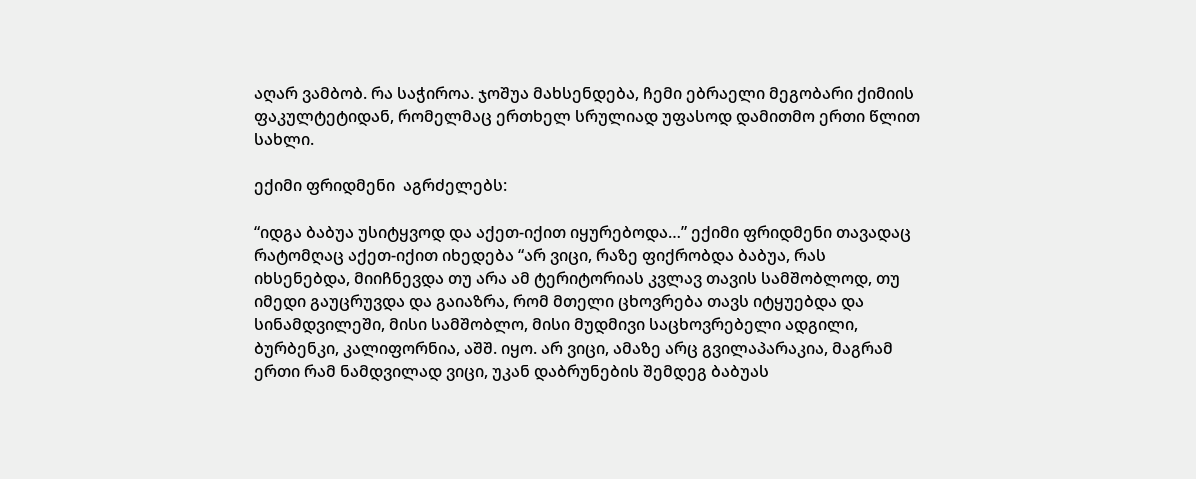აღარ ვამბობ. რა საჭიროა. ჯოშუა მახსენდება, ჩემი ებრაელი მეგობარი ქიმიის ფაკულტეტიდან, რომელმაც ერთხელ სრულიად უფასოდ დამითმო ერთი წლით სახლი.

ექიმი ფრიდმენი  აგრძელებს:

“იდგა ბაბუა უსიტყვოდ და აქეთ-იქით იყურებოდა…” ექიმი ფრიდმენი თავადაც რატომღაც აქეთ-იქით იხედება “არ ვიცი, რაზე ფიქრობდა ბაბუა, რას იხსენებდა, მიიჩნევდა თუ არა ამ ტერიტორიას კვლავ თავის სამშობლოდ, თუ იმედი გაუცრუვდა და გაიაზრა, რომ მთელი ცხოვრება თავს იტყუებდა და სინამდვილეში, მისი სამშობლო, მისი მუდმივი საცხოვრებელი ადგილი, ბურბენკი, კალიფორნია, აშშ. იყო. არ ვიცი, ამაზე არც გვილაპარაკია, მაგრამ ერთი რამ ნამდვილად ვიცი, უკან დაბრუნების შემდეგ ბაბუას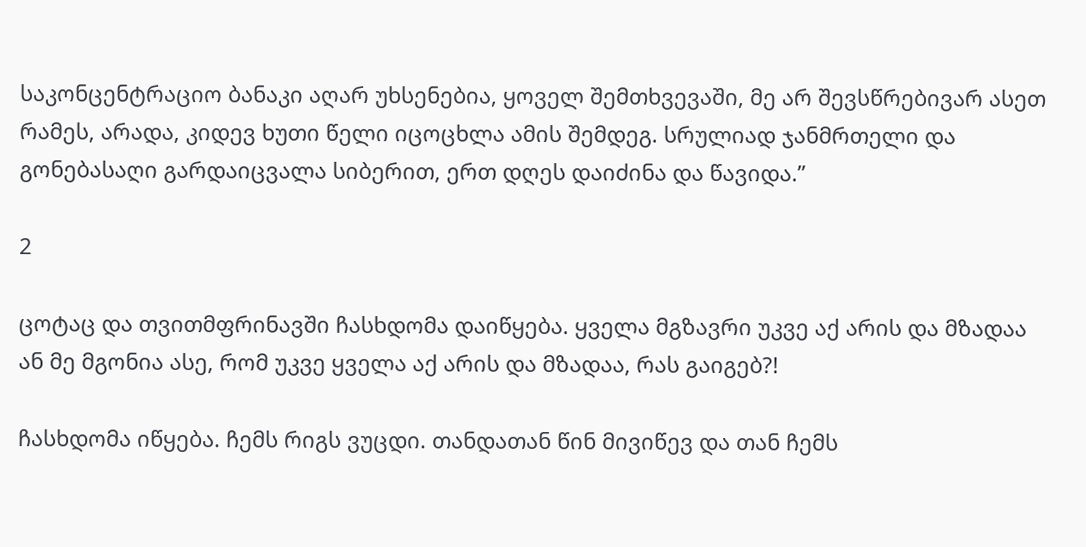საკონცენტრაციო ბანაკი აღარ უხსენებია, ყოველ შემთხვევაში, მე არ შევსწრებივარ ასეთ რამეს, არადა, კიდევ ხუთი წელი იცოცხლა ამის შემდეგ. სრულიად ჯანმრთელი და გონებასაღი გარდაიცვალა სიბერით, ერთ დღეს დაიძინა და წავიდა.”

2

ცოტაც და თვითმფრინავში ჩასხდომა დაიწყება. ყველა მგზავრი უკვე აქ არის და მზადაა ან მე მგონია ასე, რომ უკვე ყველა აქ არის და მზადაა, რას გაიგებ?!

ჩასხდომა იწყება. ჩემს რიგს ვუცდი. თანდათან წინ მივიწევ და თან ჩემს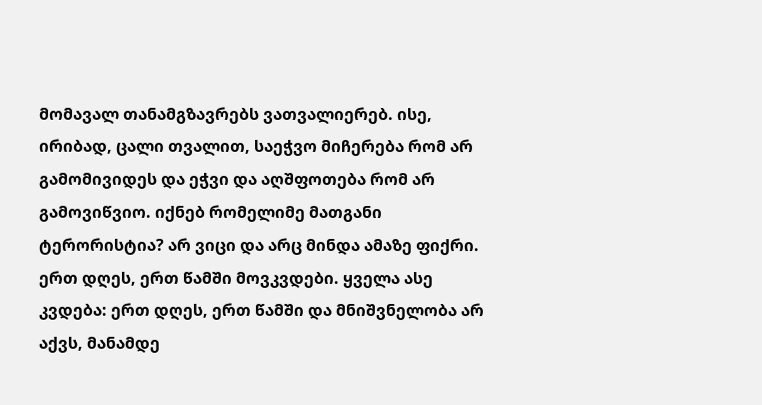მომავალ თანამგზავრებს ვათვალიერებ. ისე, ირიბად, ცალი თვალით, საეჭვო მიჩერება რომ არ გამომივიდეს და ეჭვი და აღშფოთება რომ არ გამოვიწვიო. იქნებ რომელიმე მათგანი ტერორისტია? არ ვიცი და არც მინდა ამაზე ფიქრი. ერთ დღეს, ერთ წამში მოვკვდები. ყველა ასე კვდება: ერთ დღეს, ერთ წამში და მნიშვნელობა არ აქვს, მანამდე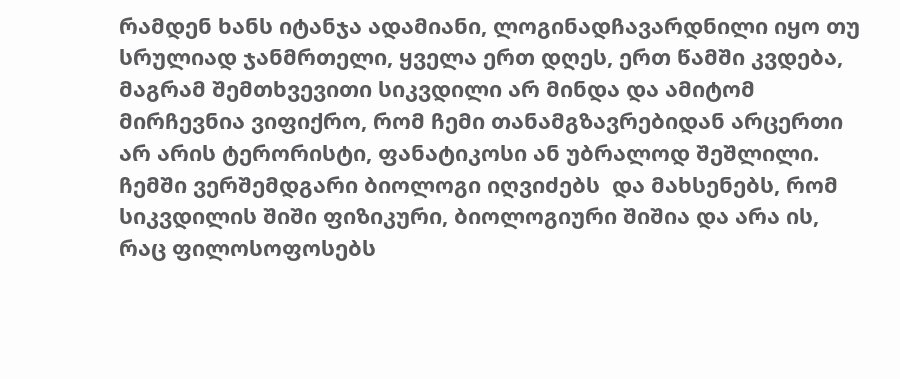რამდენ ხანს იტანჯა ადამიანი, ლოგინადჩავარდნილი იყო თუ სრულიად ჯანმრთელი, ყველა ერთ დღეს, ერთ წამში კვდება, მაგრამ შემთხვევითი სიკვდილი არ მინდა და ამიტომ მირჩევნია ვიფიქრო, რომ ჩემი თანამგზავრებიდან არცერთი არ არის ტერორისტი, ფანატიკოსი ან უბრალოდ შეშლილი. ჩემში ვერშემდგარი ბიოლოგი იღვიძებს  და მახსენებს, რომ სიკვდილის შიში ფიზიკური, ბიოლოგიური შიშია და არა ის, რაც ფილოსოფოსებს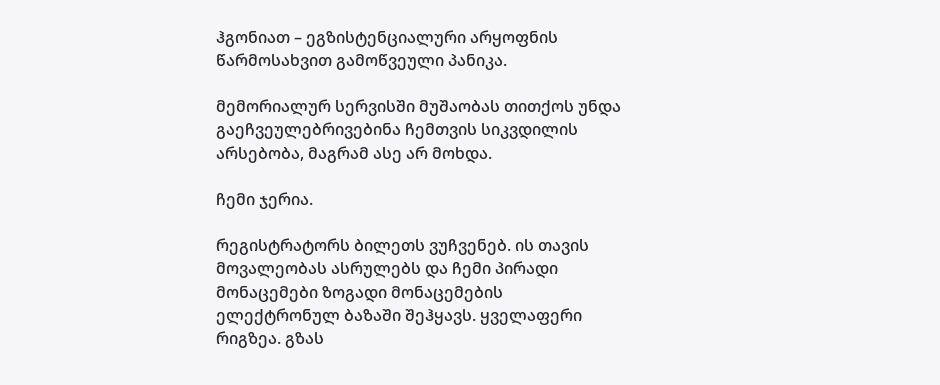ჰგონიათ – ეგზისტენციალური არყოფნის წარმოსახვით გამოწვეული პანიკა.

მემორიალურ სერვისში მუშაობას თითქოს უნდა გაეჩვეულებრივებინა ჩემთვის სიკვდილის არსებობა, მაგრამ ასე არ მოხდა.

ჩემი ჯერია.

რეგისტრატორს ბილეთს ვუჩვენებ. ის თავის მოვალეობას ასრულებს და ჩემი პირადი მონაცემები ზოგადი მონაცემების ელექტრონულ ბაზაში შეჰყავს. ყველაფერი რიგზეა. გზას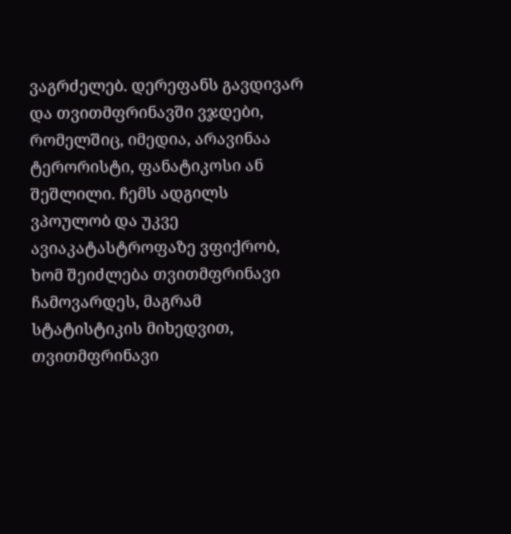ვაგრძელებ. დერეფანს გავდივარ და თვითმფრინავში ვჯდები, რომელშიც, იმედია, არავინაა ტერორისტი, ფანატიკოსი ან შეშლილი. ჩემს ადგილს ვპოულობ და უკვე ავიაკატასტროფაზე ვფიქრობ, ხომ შეიძლება თვითმფრინავი ჩამოვარდეს, მაგრამ სტატისტიკის მიხედვით, თვითმფრინავი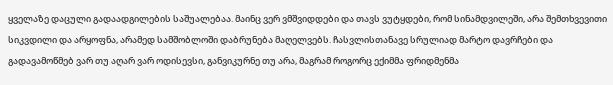ყველაზე დაცული გადაადგილების საშუალებაა. მაინც ვერ ვმშვიდდები და თავს ვუტყდები, რომ სინამდვილეში, არა შემთხვევითი სიკვდილი და არყოფნა, არამედ სამშობლოში დაბრუნება მაღელვებს. ჩასვლისთანავე სრულიად მარტო დავრჩები და გადავამოწმებ ვარ თუ აღარ ვარ ოდისევსი, განვიკურნე თუ არა, მაგრამ როგორც ექიმმა ფრიდმენმა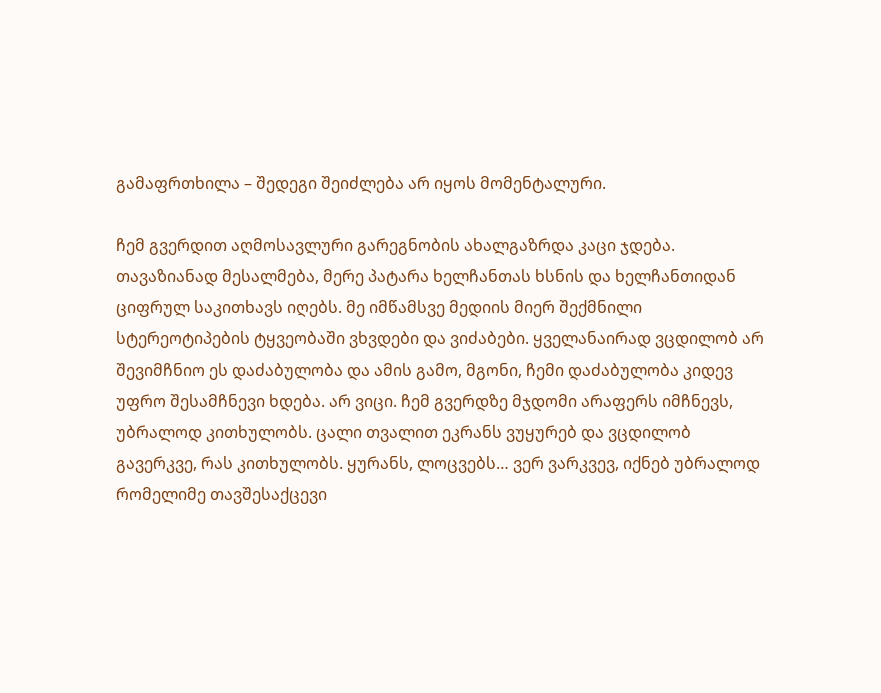გამაფრთხილა – შედეგი შეიძლება არ იყოს მომენტალური.

ჩემ გვერდით აღმოსავლური გარეგნობის ახალგაზრდა კაცი ჯდება. თავაზიანად მესალმება, მერე პატარა ხელჩანთას ხსნის და ხელჩანთიდან ციფრულ საკითხავს იღებს. მე იმწამსვე მედიის მიერ შექმნილი სტერეოტიპების ტყვეობაში ვხვდები და ვიძაბები. ყველანაირად ვცდილობ არ შევიმჩნიო ეს დაძაბულობა და ამის გამო, მგონი, ჩემი დაძაბულობა კიდევ უფრო შესამჩნევი ხდება. არ ვიცი. ჩემ გვერდზე მჯდომი არაფერს იმჩნევს, უბრალოდ კითხულობს. ცალი თვალით ეკრანს ვუყურებ და ვცდილობ გავერკვე, რას კითხულობს. ყურანს, ლოცვებს… ვერ ვარკვევ, იქნებ უბრალოდ რომელიმე თავშესაქცევი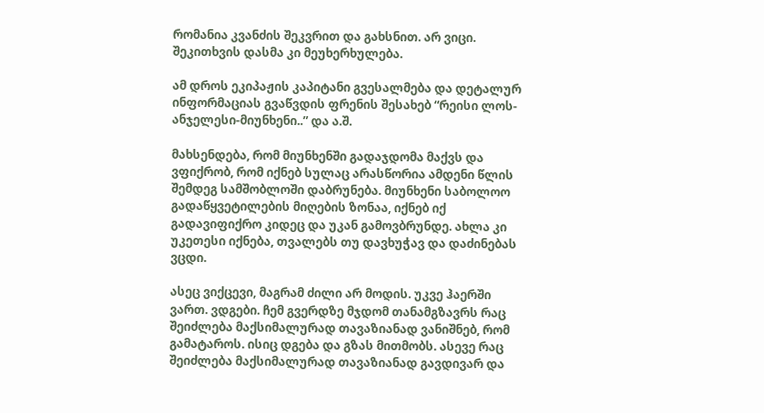რომანია კვანძის შეკვრით და გახსნით. არ ვიცი. შეკითხვის დასმა კი მეუხერხულება.

ამ დროს ეკიპაჟის კაპიტანი გვესალმება და დეტალურ ინფორმაციას გვაწვდის ფრენის შესახებ “რეისი ლოს-ანჯელესი-მიუნხენი..” და ა.შ.

მახსენდება, რომ მიუნხენში გადაჯდომა მაქვს და ვფიქრობ, რომ იქნებ სულაც არასწორია ამდენი წლის შემდეგ სამშობლოში დაბრუნება. მიუნხენი საბოლოო გადაწყვეტილების მიღების ზონაა, იქნებ იქ გადავიფიქრო კიდეც და უკან გამოვბრუნდე. ახლა კი უკეთესი იქნება, თვალებს თუ დავხუჭავ და დაძინებას ვცდი.

ასეც ვიქცევი, მაგრამ ძილი არ მოდის. უკვე ჰაერში ვართ. ვდგები. ჩემ გვერდზე მჯდომ თანამგზავრს რაც შეიძლება მაქსიმალურად თავაზიანად ვანიშნებ, რომ გამატაროს. ისიც დგება და გზას მითმობს. ასევე რაც შეიძლება მაქსიმალურად თავაზიანად გავდივარ და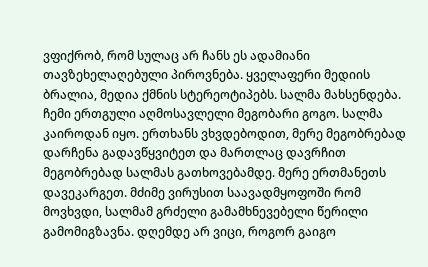ვფიქრობ, რომ სულაც არ ჩანს ეს ადამიანი თავზეხელაღებული პიროვნება. ყველაფერი მედიის ბრალია, მედია ქმნის სტერეოტიპებს. სალმა მახსენდება. ჩემი ერთგული აღმოსავლელი მეგობარი გოგო. სალმა კაიროდან იყო. ერთხანს ვხვდებოდით, მერე მეგობრებად დარჩენა გადავწყვიტეთ და მართლაც დავრჩით მეგობრებად სალმას გათხოვებამდე. მერე ერთმანეთს დავეკარგეთ. მძიმე ვირუსით საავადმყოფოში რომ მოვხვდი, სალმამ გრძელი გამამხნევებელი წერილი გამომიგზავნა. დღემდე არ ვიცი, როგორ გაიგო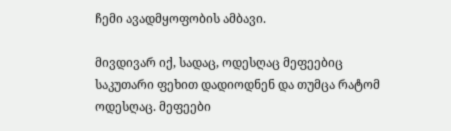ჩემი ავადმყოფობის ამბავი.

მივდივარ იქ, სადაც, ოდესღაც მეფეებიც საკუთარი ფეხით დადიოდნენ და თუმცა რატომ ოდესღაც. მეფეები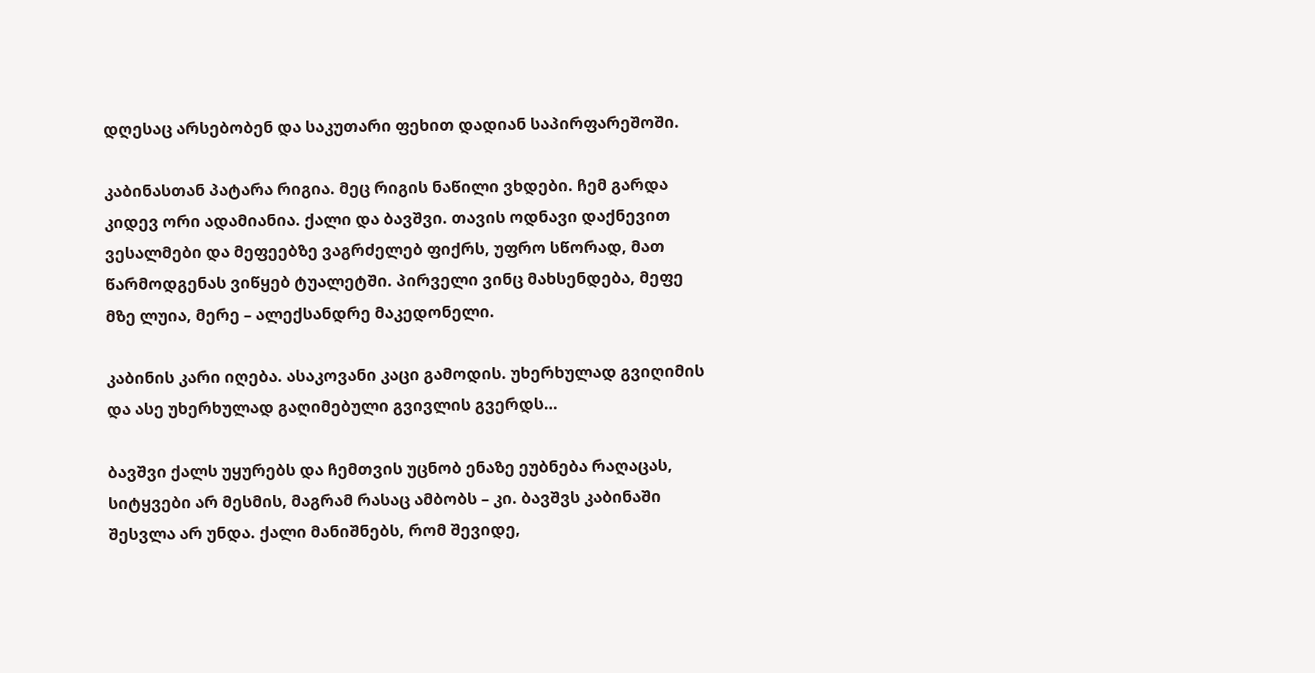დღესაც არსებობენ და საკუთარი ფეხით დადიან საპირფარეშოში.

კაბინასთან პატარა რიგია. მეც რიგის ნაწილი ვხდები. ჩემ გარდა კიდევ ორი ადამიანია. ქალი და ბავშვი. თავის ოდნავი დაქნევით ვესალმები და მეფეებზე ვაგრძელებ ფიქრს, უფრო სწორად, მათ წარმოდგენას ვიწყებ ტუალეტში. პირველი ვინც მახსენდება, მეფე მზე ლუია, მერე – ალექსანდრე მაკედონელი.

კაბინის კარი იღება. ასაკოვანი კაცი გამოდის. უხერხულად გვიღიმის და ასე უხერხულად გაღიმებული გვივლის გვერდს…

ბავშვი ქალს უყურებს და ჩემთვის უცნობ ენაზე ეუბნება რაღაცას, სიტყვები არ მესმის, მაგრამ რასაც ამბობს – კი. ბავშვს კაბინაში შესვლა არ უნდა. ქალი მანიშნებს, რომ შევიდე,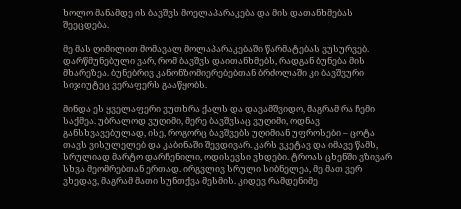ხოლო მანამდე ის ბავშვს მოელაპარაკება და მის დათანხმებას შეეცდება.

მე მას ღიმილით მომავალ მოლაპარაკებაში წარმატებას ვუსურვებ. დარწმუნებული ვარ, რომ ბავშვს დაითანხმებს, რადგან ბუნება მის მხარეზეა. ბუნებრივ კანონზომიერებებთან ბრძოლაში კი ბავშვური სიჯიუტეც ვერაფერს გააწყობს.

მინდა ეს ყველაფერი ვუთხრა ქალს და დავამშვიდო, მაგრამ რა ჩემი საქმეა. უბრალოდ ვუღიმი, მერე ბავშვსაც ვუღიმი, ოდნავ განსხვავებულად, ისე, როგორც ბავშვებს უღიმიან უფროსები – ცოტა თავს ვისულელებ და კაბინაში შევდივარ. კარს ვკეტავ და იმავე წამს, სრულიად მარტო დარჩენილი, ოდისევსი ვხდები. ტროას ცხენში ვზივარ სხვა მეომრებთან ერთად. ირგვლივ სრული სიბნელეა, მე მათ ვერ ვხედავ, მაგრამ მათი სუნთქვა მესმის. კიდევ რამდენიმე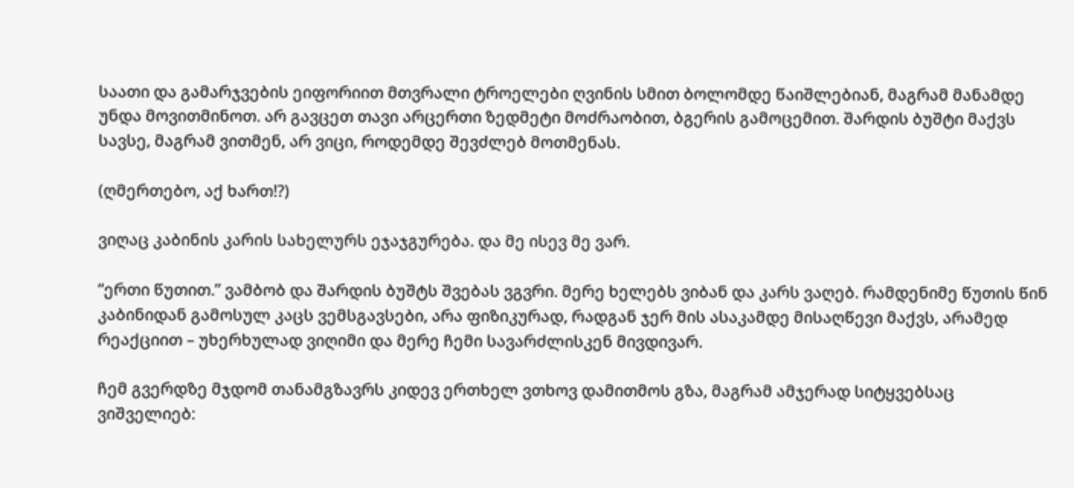საათი და გამარჯვების ეიფორიით მთვრალი ტროელები ღვინის სმით ბოლომდე წაიშლებიან, მაგრამ მანამდე უნდა მოვითმინოთ. არ გავცეთ თავი არცერთი ზედმეტი მოძრაობით, ბგერის გამოცემით. შარდის ბუშტი მაქვს სავსე, მაგრამ ვითმენ, არ ვიცი, როდემდე შევძლებ მოთმენას.

(ღმერთებო, აქ ხართ!?)

ვიღაც კაბინის კარის სახელურს ეჯაჯგურება. და მე ისევ მე ვარ.

“ერთი წუთით.” ვამბობ და შარდის ბუშტს შვებას ვგვრი. მერე ხელებს ვიბან და კარს ვაღებ. რამდენიმე წუთის წინ კაბინიდან გამოსულ კაცს ვემსგავსები, არა ფიზიკურად, რადგან ჯერ მის ასაკამდე მისაღწევი მაქვს, არამედ რეაქციით – უხერხულად ვიღიმი და მერე ჩემი სავარძლისკენ მივდივარ.

ჩემ გვერდზე მჯდომ თანამგზავრს კიდევ ერთხელ ვთხოვ დამითმოს გზა, მაგრამ ამჯერად სიტყვებსაც ვიშველიებ: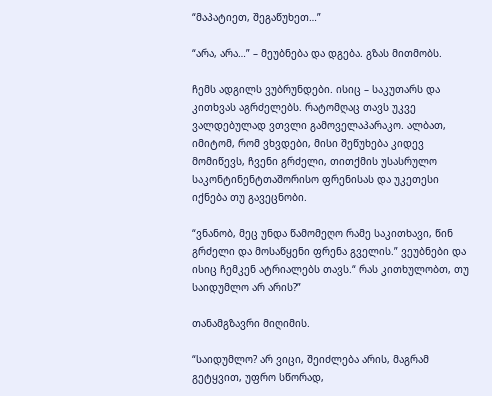“მაპატიეთ, შეგაწუხეთ…”

“არა, არა…” – მეუბნება და დგება. გზას მითმობს.

ჩემს ადგილს ვუბრუნდები. ისიც – საკუთარს და კითხვას აგრძელებს. რატომღაც თავს უკვე ვალდებულად ვთვლი გამოველაპარაკო. ალბათ, იმიტომ, რომ ვხვდები, მისი შეწუხება კიდევ მომიწევს, ჩვენი გრძელი, თითქმის უსასრულო საკონტინენტთაშორისო ფრენისას და უკეთესი იქნება თუ გავეცნობი.

“ვნანობ, მეც უნდა წამომეღო რამე საკითხავი, წინ გრძელი და მოსაწყენი ფრენა გველის.” ვეუბნები და ისიც ჩემკენ ატრიალებს თავს.“ რას კითხულობთ, თუ საიდუმლო არ არის?”

თანამგზავრი მიღიმის.

“საიდუმლო? არ ვიცი, შეიძლება არის, მაგრამ გეტყვით, უფრო სწორად,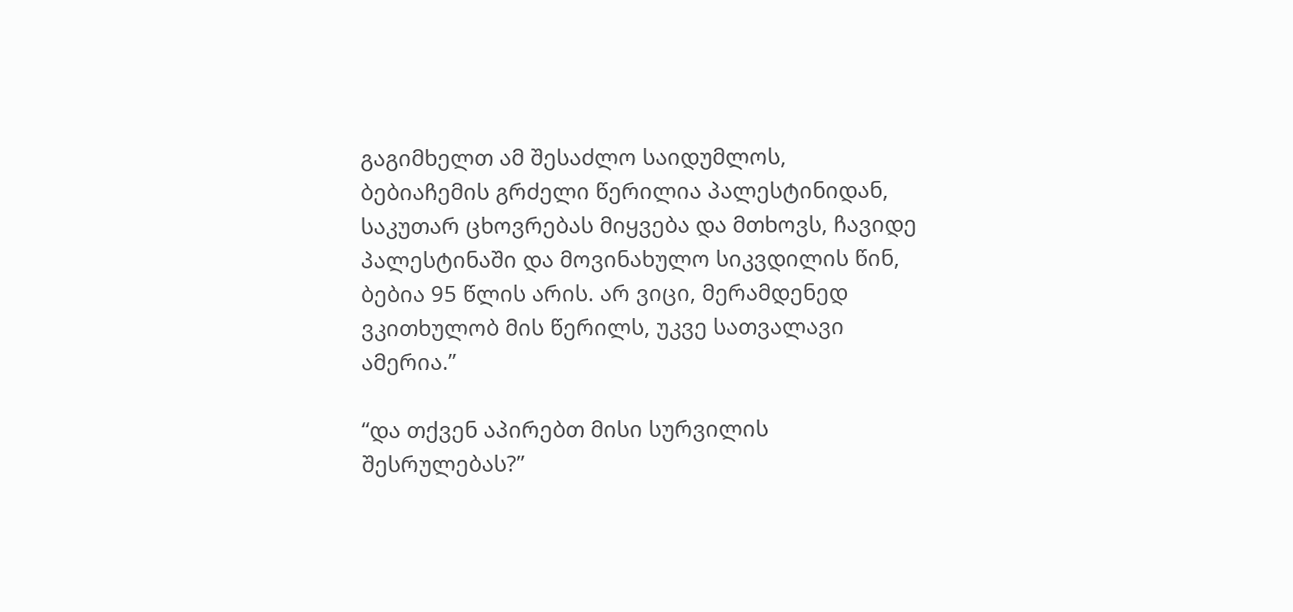გაგიმხელთ ამ შესაძლო საიდუმლოს, ბებიაჩემის გრძელი წერილია პალესტინიდან, საკუთარ ცხოვრებას მიყვება და მთხოვს, ჩავიდე პალესტინაში და მოვინახულო სიკვდილის წინ, ბებია 95 წლის არის. არ ვიცი, მერამდენედ ვკითხულობ მის წერილს, უკვე სათვალავი ამერია.”

“და თქვენ აპირებთ მისი სურვილის შესრულებას?”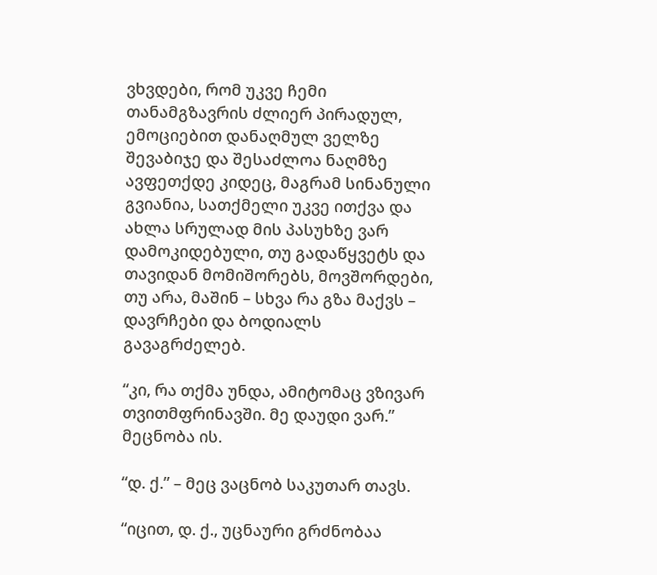ვხვდები, რომ უკვე ჩემი თანამგზავრის ძლიერ პირადულ, ემოციებით დანაღმულ ველზე შევაბიჯე და შესაძლოა ნაღმზე ავფეთქდე კიდეც, მაგრამ სინანული გვიანია, სათქმელი უკვე ითქვა და ახლა სრულად მის პასუხზე ვარ დამოკიდებული, თუ გადაწყვეტს და თავიდან მომიშორებს, მოვშორდები, თუ არა, მაშინ – სხვა რა გზა მაქვს – დავრჩები და ბოდიალს გავაგრძელებ.

“კი, რა თქმა უნდა, ამიტომაც ვზივარ თვითმფრინავში. მე დაუდი ვარ.” მეცნობა ის.

“დ. ქ.” – მეც ვაცნობ საკუთარ თავს.

“იცით, დ. ქ., უცნაური გრძნობაა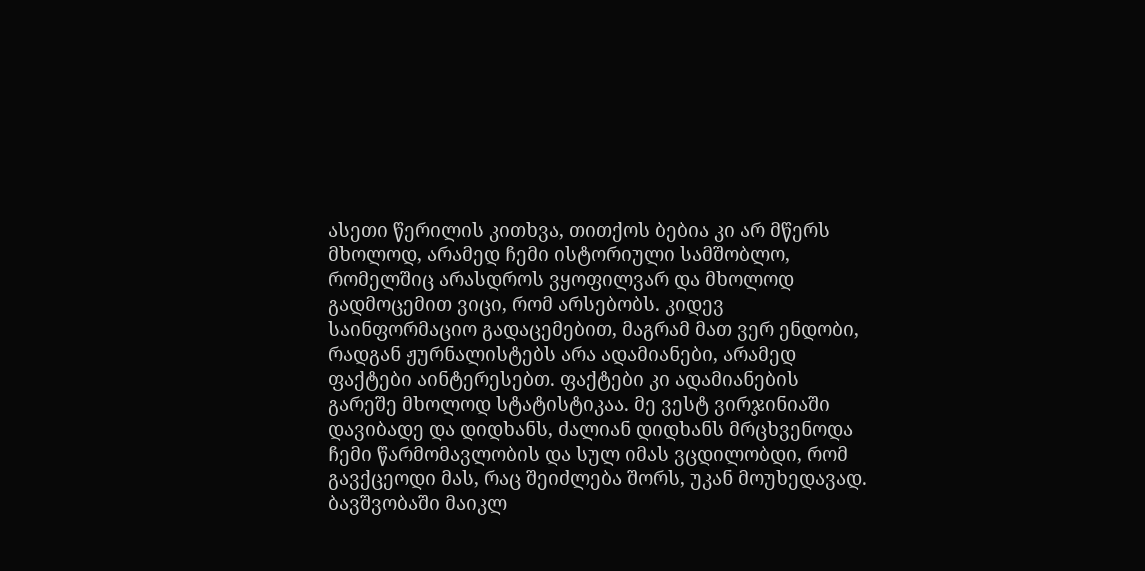ასეთი წერილის კითხვა, თითქოს ბებია კი არ მწერს მხოლოდ, არამედ ჩემი ისტორიული სამშობლო, რომელშიც არასდროს ვყოფილვარ და მხოლოდ გადმოცემით ვიცი, რომ არსებობს. კიდევ საინფორმაციო გადაცემებით, მაგრამ მათ ვერ ენდობი, რადგან ჟურნალისტებს არა ადამიანები, არამედ ფაქტები აინტერესებთ. ფაქტები კი ადამიანების გარეშე მხოლოდ სტატისტიკაა. მე ვესტ ვირჯინიაში დავიბადე და დიდხანს, ძალიან დიდხანს მრცხვენოდა ჩემი წარმომავლობის და სულ იმას ვცდილობდი, რომ გავქცეოდი მას, რაც შეიძლება შორს, უკან მოუხედავად. ბავშვობაში მაიკლ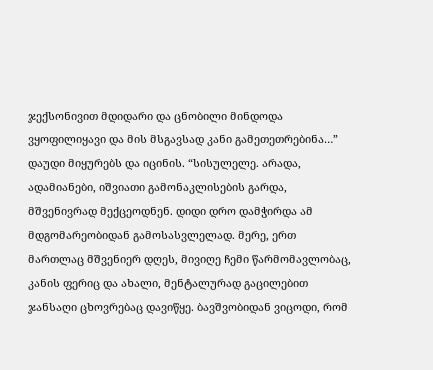ჯექსონივით მდიდარი და ცნობილი მინდოდა ვყოფილიყავი და მის მსგავსად კანი გამეთეთრებინა…” დაუდი მიყურებს და იცინის. “სისულელე. არადა, ადამიანები, იშვიათი გამონაკლისების გარდა, მშვენივრად მექცეოდნენ. დიდი დრო დამჭირდა ამ მდგომარეობიდან გამოსასვლელად. მერე, ერთ მართლაც მშვენიერ დღეს, მივიღე ჩემი წარმომავლობაც, კანის ფერიც და ახალი, მენტალურად გაცილებით ჯანსაღი ცხოვრებაც დავიწყე. ბავშვობიდან ვიცოდი, რომ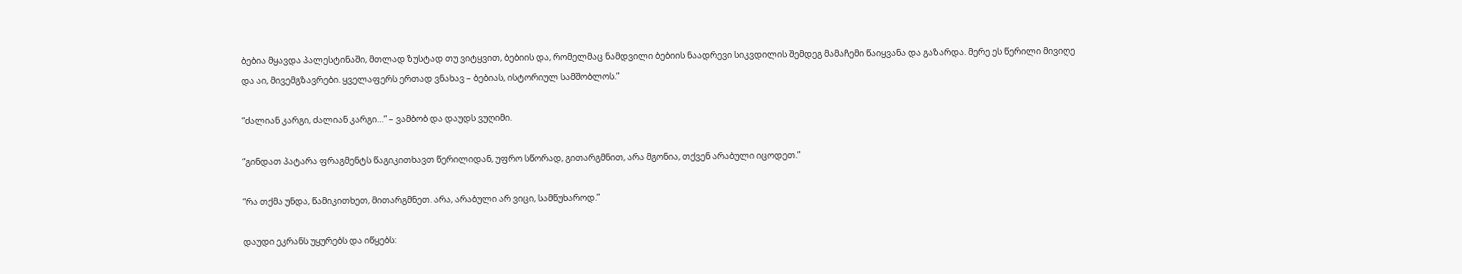ბებია მყავდა პალესტინაში, მთლად ზუსტად თუ ვიტყვით, ბებიის და, რომელმაც ნამდვილი ბებიის ნაადრევი სიკვდილის შემდეგ მამაჩემი წაიყვანა და გაზარდა. მერე ეს წერილი მივიღე და აი, მივემგზავრები. ყველაფერს ერთად ვნახავ – ბებიას, ისტორიულ სამშობლოს.”

“ძალიან კარგი, ძალიან კარგი…” – ვამბობ და დაუდს ვუღიმი.

“გინდათ პატარა ფრაგმენტს წაგიკითხავთ წერილიდან, უფრო სწორად, გითარგმნით, არა მგონია, თქვენ არაბული იცოდეთ.”

“რა თქმა უნდა, წამიკითხეთ, მითარგმნეთ. არა, არაბული არ ვიცი, სამწუხაროდ.”

დაუდი ეკრანს უყურებს და იწყებს: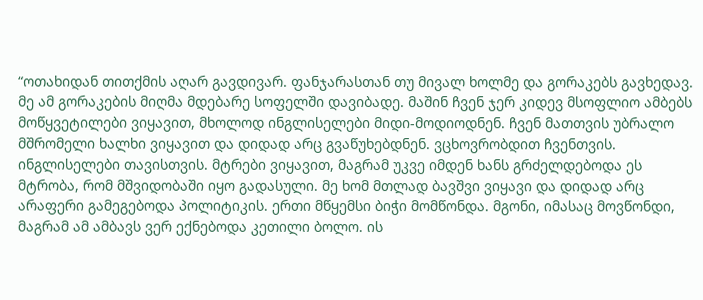“ოთახიდან თითქმის აღარ გავდივარ. ფანჯარასთან თუ მივალ ხოლმე და გორაკებს გავხედავ. მე ამ გორაკების მიღმა მდებარე სოფელში დავიბადე. მაშინ ჩვენ ჯერ კიდევ მსოფლიო ამბებს მოწყვეტილები ვიყავით, მხოლოდ ინგლისელები მიდი-მოდიოდნენ. ჩვენ მათთვის უბრალო მშრომელი ხალხი ვიყავით და დიდად არც გვაწუხებდნენ. ვცხოვრობდით ჩვენთვის. ინგლისელები თავისთვის. მტრები ვიყავით, მაგრამ უკვე იმდენ ხანს გრძელდებოდა ეს მტრობა, რომ მშვიდობაში იყო გადასული. მე ხომ მთლად ბავშვი ვიყავი და დიდად არც არაფერი გამეგებოდა პოლიტიკის. ერთი მწყემსი ბიჭი მომწონდა. მგონი, იმასაც მოვწონდი, მაგრამ ამ ამბავს ვერ ექნებოდა კეთილი ბოლო. ის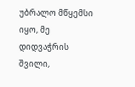უბრალო მწყემსი იყო, მე დიდვაჭრის შვილი,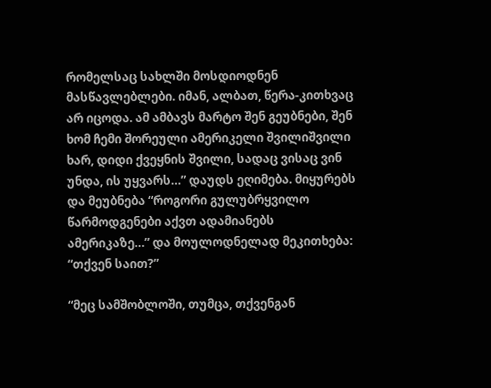რომელსაც სახლში მოსდიოდნენ მასწავლებლები. იმან, ალბათ, წერა-კითხვაც არ იცოდა. ამ ამბავს მარტო შენ გეუბნები, შენ ხომ ჩემი შორეული ამერიკელი შვილიშვილი ხარ, დიდი ქვეყნის შვილი, სადაც ვისაც ვინ უნდა, ის უყვარს…” დაუდს ეღიმება. მიყურებს და მეუბნება “როგორი გულუბრყვილო წარმოდგენები აქვთ ადამიანებს ამერიკაზე…” და მოულოდნელად მეკითხება: “თქვენ საით?”

“მეც სამშობლოში, თუმცა, თქვენგან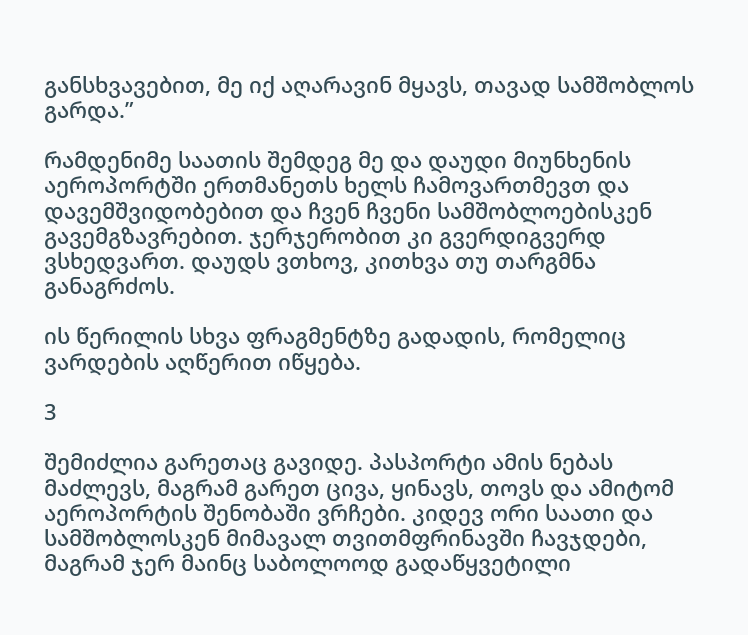განსხვავებით, მე იქ აღარავინ მყავს, თავად სამშობლოს გარდა.”

რამდენიმე საათის შემდეგ მე და დაუდი მიუნხენის აეროპორტში ერთმანეთს ხელს ჩამოვართმევთ და დავემშვიდობებით და ჩვენ ჩვენი სამშობლოებისკენ გავემგზავრებით. ჯერჯერობით კი გვერდიგვერდ ვსხედვართ. დაუდს ვთხოვ, კითხვა თუ თარგმნა განაგრძოს.

ის წერილის სხვა ფრაგმენტზე გადადის, რომელიც ვარდების აღწერით იწყება.

3

შემიძლია გარეთაც გავიდე. პასპორტი ამის ნებას მაძლევს, მაგრამ გარეთ ცივა, ყინავს, თოვს და ამიტომ აეროპორტის შენობაში ვრჩები. კიდევ ორი საათი და სამშობლოსკენ მიმავალ თვითმფრინავში ჩავჯდები, მაგრამ ჯერ მაინც საბოლოოდ გადაწყვეტილი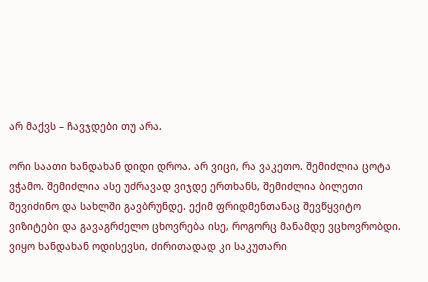არ მაქვს – ჩავჯდები თუ არა.

ორი საათი ხანდახან დიდი დროა. არ ვიცი, რა ვაკეთო. შემიძლია ცოტა ვჭამო. შემიძლია ასე უძრავად ვიჯდე ერთხანს, შემიძლია ბილეთი შევიძინო და სახლში გავბრუნდე. ექიმ ფრიდმენთანაც შევწყვიტო ვიზიტები და გავაგრძელო ცხოვრება ისე, როგორც მანამდე ვცხოვრობდი. ვიყო ხანდახან ოდისევსი, ძირითადად კი საკუთარი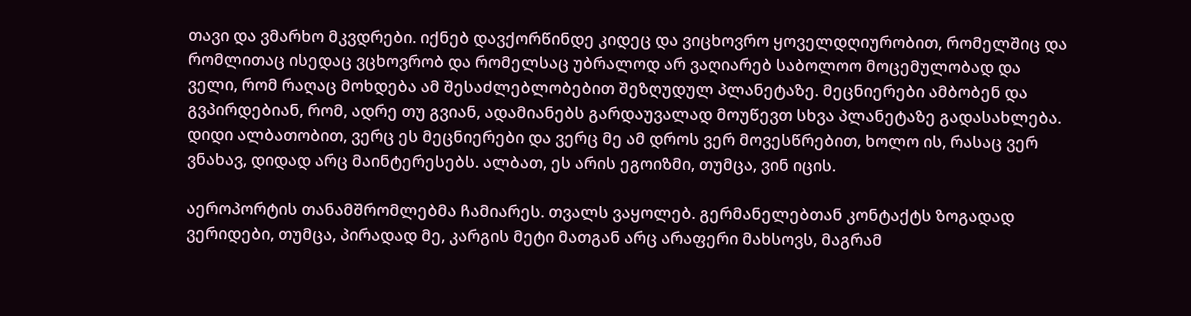თავი და ვმარხო მკვდრები. იქნებ დავქორწინდე კიდეც და ვიცხოვრო ყოველდღიურობით, რომელშიც და რომლითაც ისედაც ვცხოვრობ და რომელსაც უბრალოდ არ ვაღიარებ საბოლოო მოცემულობად და ველი, რომ რაღაც მოხდება ამ შესაძლებლობებით შეზღუდულ პლანეტაზე. მეცნიერები ამბობენ და გვპირდებიან, რომ, ადრე თუ გვიან, ადამიანებს გარდაუვალად მოუწევთ სხვა პლანეტაზე გადასახლება. დიდი ალბათობით, ვერც ეს მეცნიერები და ვერც მე ამ დროს ვერ მოვესწრებით, ხოლო ის, რასაც ვერ ვნახავ, დიდად არც მაინტერესებს. ალბათ, ეს არის ეგოიზმი, თუმცა, ვინ იცის.

აეროპორტის თანამშრომლებმა ჩამიარეს. თვალს ვაყოლებ. გერმანელებთან კონტაქტს ზოგადად ვერიდები, თუმცა, პირადად მე, კარგის მეტი მათგან არც არაფერი მახსოვს, მაგრამ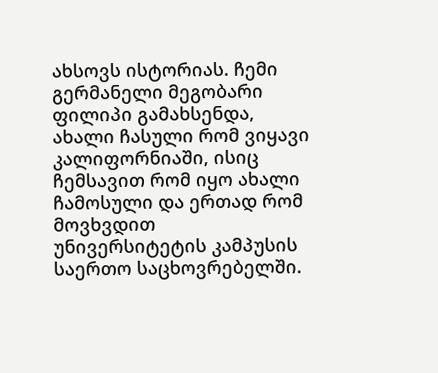ახსოვს ისტორიას. ჩემი გერმანელი მეგობარი ფილიპი გამახსენდა, ახალი ჩასული რომ ვიყავი კალიფორნიაში, ისიც ჩემსავით რომ იყო ახალი ჩამოსული და ერთად რომ მოვხვდით უნივერსიტეტის კამპუსის საერთო საცხოვრებელში.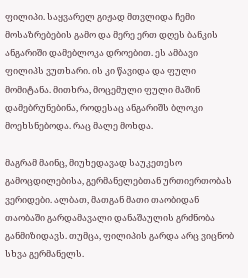ფილიპი. საყვარელ გიჟად მთვლიდა ჩემი მოსაზრებების გამო და მერე ერთ დღეს ბანკის ანგარიში დამებლოკა დროებით. ეს ამბავი ფილიპს ვუთხარი. ის კი წავიდა და ფული მომიტანა. მითხრა, მოცემული ფული მაშინ დამებრუნებინა, როდესაც ანგარიშს ბლოკი მოეხსნებოდა. რაც მალე მოხდა.

მაგრამ მაინც, მიუხედავად საუკეთესო გამოცდილებისა, გერმანელებთან ურთიერთობას ვერიდები. ალბათ, მათგან მათი თაობიდან თაობაში გარდამავალი დანაშაულის გრძნობა განმიზიდავს. თუმცა, ფილიპის გარდა არც ვიცნობ სხვა გერმანელს.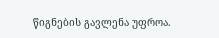წიგნების გავლენა უფროა.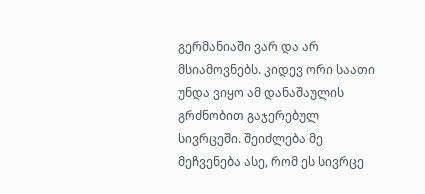გერმანიაში ვარ და არ მსიამოვნებს. კიდევ ორი საათი უნდა ვიყო ამ დანაშაულის გრძნობით გაჯერებულ სივრცეში. შეიძლება მე მეჩვენება ასე, რომ ეს სივრცე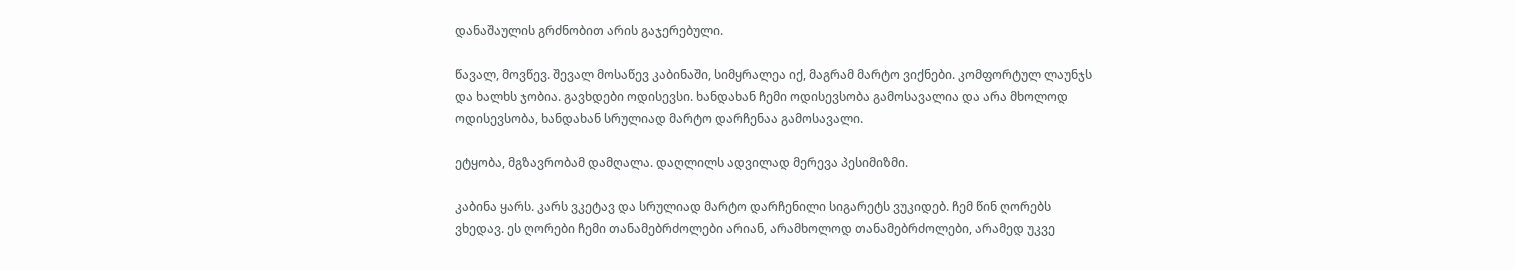დანაშაულის გრძნობით არის გაჯერებული.

წავალ, მოვწევ. შევალ მოსაწევ კაბინაში, სიმყრალეა იქ, მაგრამ მარტო ვიქნები. კომფორტულ ლაუნჯს და ხალხს ჯობია. გავხდები ოდისევსი. ხანდახან ჩემი ოდისევსობა გამოსავალია და არა მხოლოდ ოდისევსობა, ხანდახან სრულიად მარტო დარჩენაა გამოსავალი.

ეტყობა, მგზავრობამ დამღალა. დაღლილს ადვილად მერევა პესიმიზმი.

კაბინა ყარს. კარს ვკეტავ და სრულიად მარტო დარჩენილი სიგარეტს ვუკიდებ. ჩემ წინ ღორებს ვხედავ. ეს ღორები ჩემი თანამებრძოლები არიან, არამხოლოდ თანამებრძოლები, არამედ უკვე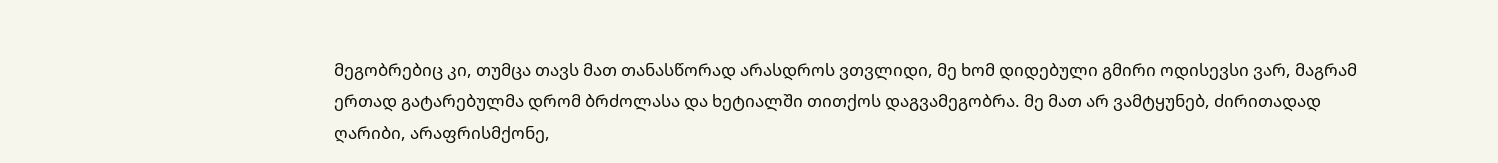მეგობრებიც კი, თუმცა თავს მათ თანასწორად არასდროს ვთვლიდი, მე ხომ დიდებული გმირი ოდისევსი ვარ, მაგრამ ერთად გატარებულმა დრომ ბრძოლასა და ხეტიალში თითქოს დაგვამეგობრა. მე მათ არ ვამტყუნებ, ძირითადად ღარიბი, არაფრისმქონე,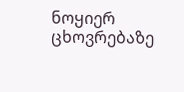ნოყიერ ცხოვრებაზე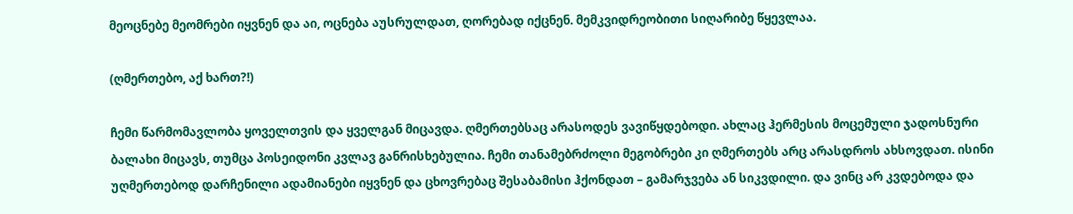მეოცნებე მეომრები იყვნენ და აი, ოცნება აუსრულდათ, ღორებად იქცნენ. მემკვიდრეობითი სიღარიბე წყევლაა.

(ღმერთებო, აქ ხართ?!)

ჩემი წარმომავლობა ყოველთვის და ყველგან მიცავდა. ღმერთებსაც არასოდეს ვავიწყდებოდი. ახლაც ჰერმესის მოცემული ჯადოსნური ბალახი მიცავს, თუმცა პოსეიდონი კვლავ განრისხებულია. ჩემი თანამებრძოლი მეგობრები კი ღმერთებს არც არასდროს ახსოვდათ. ისინი უღმერთებოდ დარჩენილი ადამიანები იყვნენ და ცხოვრებაც შესაბამისი ჰქონდათ – გამარჯვება ან სიკვდილი. და ვინც არ კვდებოდა და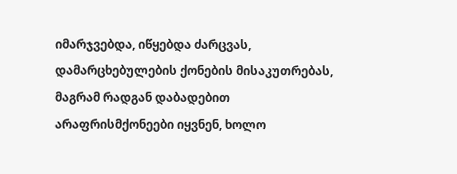იმარჯვებდა, იწყებდა ძარცვას, დამარცხებულების ქონების მისაკუთრებას, მაგრამ რადგან დაბადებით არაფრისმქონეები იყვნენ, ხოლო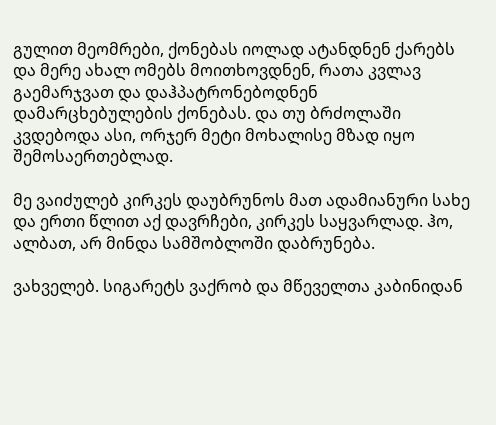გულით მეომრები, ქონებას იოლად ატანდნენ ქარებს და მერე ახალ ომებს მოითხოვდნენ, რათა კვლავ გაემარჯვათ და დაჰპატრონებოდნენ დამარცხებულების ქონებას. და თუ ბრძოლაში კვდებოდა ასი, ორჯერ მეტი მოხალისე მზად იყო შემოსაერთებლად.

მე ვაიძულებ კირკეს დაუბრუნოს მათ ადამიანური სახე და ერთი წლით აქ დავრჩები, კირკეს საყვარლად. ჰო, ალბათ, არ მინდა სამშობლოში დაბრუნება.

ვახველებ. სიგარეტს ვაქრობ და მწეველთა კაბინიდან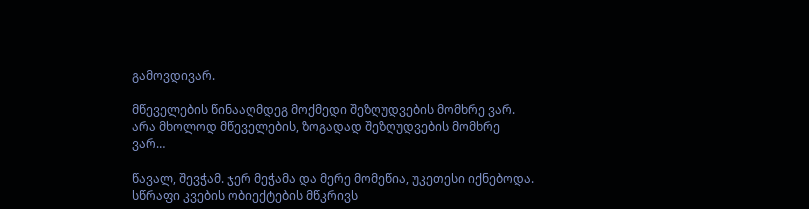გამოვდივარ.

მწეველების წინააღმდეგ მოქმედი შეზღუდვების მომხრე ვარ. არა მხოლოდ მწეველების, ზოგადად შეზღუდვების მომხრე ვარ…

წავალ, შევჭამ. ჯერ მეჭამა და მერე მომეწია, უკეთესი იქნებოდა. სწრაფი კვების ობიექტების მწკრივს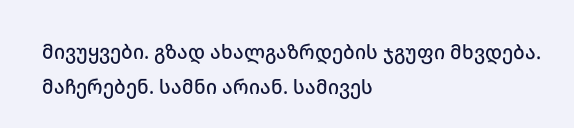მივუყვები. გზად ახალგაზრდების ჯგუფი მხვდება. მაჩერებენ. სამნი არიან. სამივეს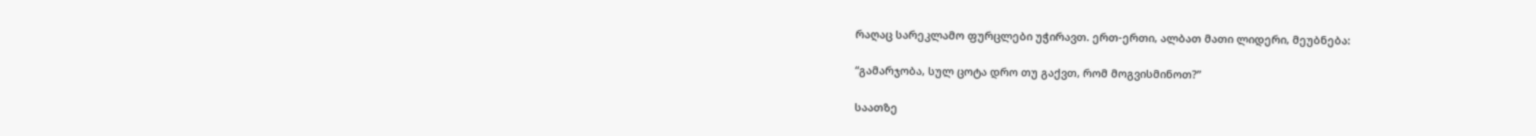რაღაც სარეკლამო ფურცლები უჭირავთ. ერთ-ერთი, ალბათ მათი ლიდერი, მეუბნება:

“გამარჯობა, სულ ცოტა დრო თუ გაქვთ, რომ მოგვისმინოთ?”

საათზე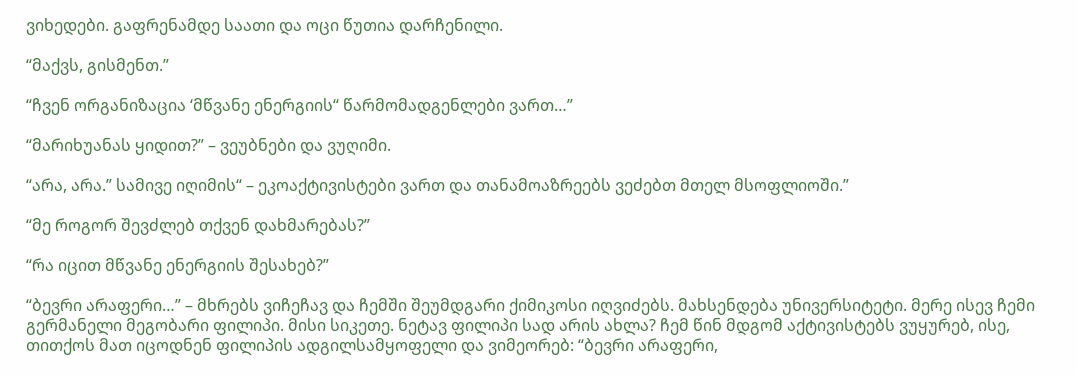ვიხედები. გაფრენამდე საათი და ოცი წუთია დარჩენილი.

“მაქვს, გისმენთ.”

“ჩვენ ორგანიზაცია ‘მწვანე ენერგიის“ წარმომადგენლები ვართ…”

“მარიხუანას ყიდით?” – ვეუბნები და ვუღიმი.

“არა, არა.” სამივე იღიმის“ – ეკოაქტივისტები ვართ და თანამოაზრეებს ვეძებთ მთელ მსოფლიოში.”

“მე როგორ შევძლებ თქვენ დახმარებას?”

“რა იცით მწვანე ენერგიის შესახებ?”

“ბევრი არაფერი…” – მხრებს ვიჩეჩავ და ჩემში შეუმდგარი ქიმიკოსი იღვიძებს. მახსენდება უნივერსიტეტი. მერე ისევ ჩემი გერმანელი მეგობარი ფილიპი. მისი სიკეთე. ნეტავ ფილიპი სად არის ახლა? ჩემ წინ მდგომ აქტივისტებს ვუყურებ, ისე, თითქოს მათ იცოდნენ ფილიპის ადგილსამყოფელი და ვიმეორებ: “ბევრი არაფერი,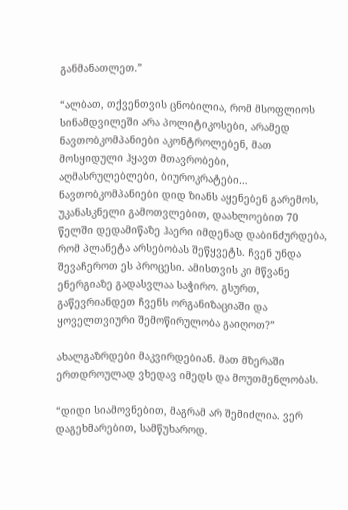განმანათლეთ.”

“ალბათ, თქვენთვის ცნობილია, რომ მსოფლიოს სინამდვილეში არა პოლიტიკოსები, არამედ ნავთობკომპანიები აკონტროლებენ, მათ მოსყიდული ჰყავთ მთავრობები, აღმასრულებლები, ბიუროკრატები… ნავთობკომპანიები დიდ ზიანს აყენებენ გარემოს, უკანასკნელი გამოთვლებით, დაახლოებით 70 წელში დედამიწაზე ჰაერი იმდენად დაბინძურდება, რომ პლანეტა არსებობას შეწყვეტს. ჩვენ უნდა შევაჩეროთ ეს პროცესი. ამისთვის კი მწვანე ენერგიაზე გადასვლაა საჭირო. გსურთ, გაწევრიანდეთ ჩვენს ორგანიზაციაში და ყოველთვიური შემოწირულობა გაიღოთ?”

ახალგაზრდები მაკვირდებიან. მათ მზერაში ერთდროულად ვხედავ იმედს და მოუთმენლობას.

“დიდი სიამოვნებით, მაგრამ არ შემიძლია. ვერ დაგეხმარებით, სამწუხაროდ.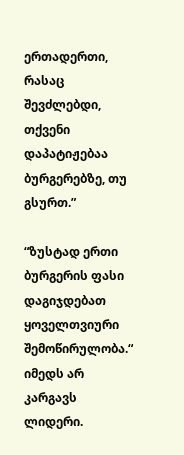ერთადერთი, რასაც შევძლებდი, თქვენი დაპატიჟებაა ბურგერებზე, თუ გსურთ.”

“ზუსტად ერთი ბურგერის ფასი დაგიჯდებათ ყოველთვიური შემოწირულობა.“ იმედს არ კარგავს ლიდერი.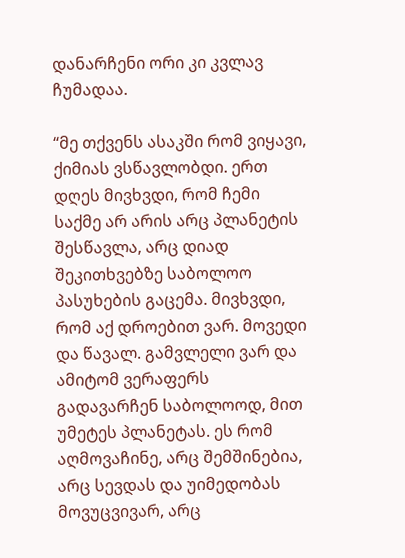დანარჩენი ორი კი კვლავ ჩუმადაა.

“მე თქვენს ასაკში რომ ვიყავი, ქიმიას ვსწავლობდი. ერთ დღეს მივხვდი, რომ ჩემი საქმე არ არის არც პლანეტის შესწავლა, არც დიად შეკითხვებზე საბოლოო პასუხების გაცემა. მივხვდი, რომ აქ დროებით ვარ. მოვედი და წავალ. გამვლელი ვარ და ამიტომ ვერაფერს გადავარჩენ საბოლოოდ, მით უმეტეს პლანეტას. ეს რომ აღმოვაჩინე, არც შემშინებია, არც სევდას და უიმედობას მოვუცვივარ, არც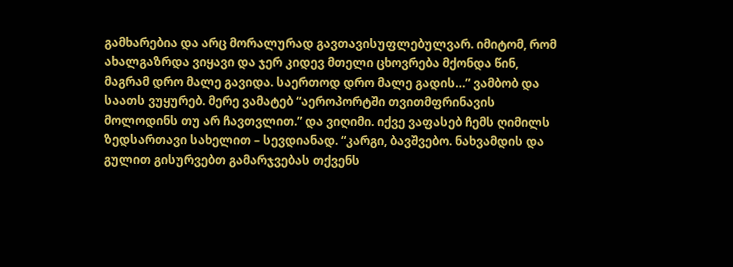გამხარებია და არც მორალურად გავთავისუფლებულვარ. იმიტომ, რომ ახალგაზრდა ვიყავი და ჯერ კიდევ მთელი ცხოვრება მქონდა წინ, მაგრამ დრო მალე გავიდა. საერთოდ დრო მალე გადის…” ვამბობ და საათს ვუყურებ. მერე ვამატებ “აეროპორტში თვითმფრინავის მოლოდინს თუ არ ჩავთვლით.” და ვიღიმი. იქვე ვაფასებ ჩემს ღიმილს ზედსართავი სახელით – სევდიანად. “კარგი, ბავშვებო. ნახვამდის და გულით გისურვებთ გამარჯვებას თქვენს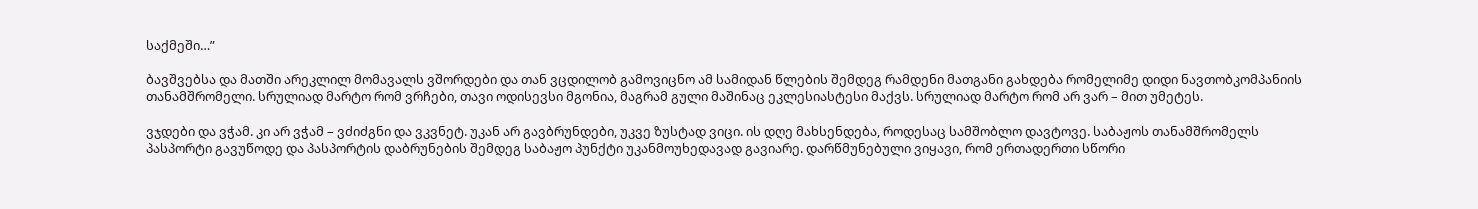საქმეში…”

ბავშვებსა და მათში არეკლილ მომავალს ვშორდები და თან ვცდილობ გამოვიცნო ამ სამიდან წლების შემდეგ რამდენი მათგანი გახდება რომელიმე დიდი ნავთობკომპანიის თანამშრომელი. სრულიად მარტო რომ ვრჩები, თავი ოდისევსი მგონია, მაგრამ გული მაშინაც ეკლესიასტესი მაქვს. სრულიად მარტო რომ არ ვარ – მით უმეტეს.

ვჯდები და ვჭამ. კი არ ვჭამ – ვძიძგნი და ვკვნეტ. უკან არ გავბრუნდები, უკვე ზუსტად ვიცი. ის დღე მახსენდება, როდესაც სამშობლო დავტოვე. საბაჟოს თანამშრომელს პასპორტი გავუწოდე და პასპორტის დაბრუნების შემდეგ საბაჟო პუნქტი უკანმოუხედავად გავიარე. დარწმუნებული ვიყავი, რომ ერთადერთი სწორი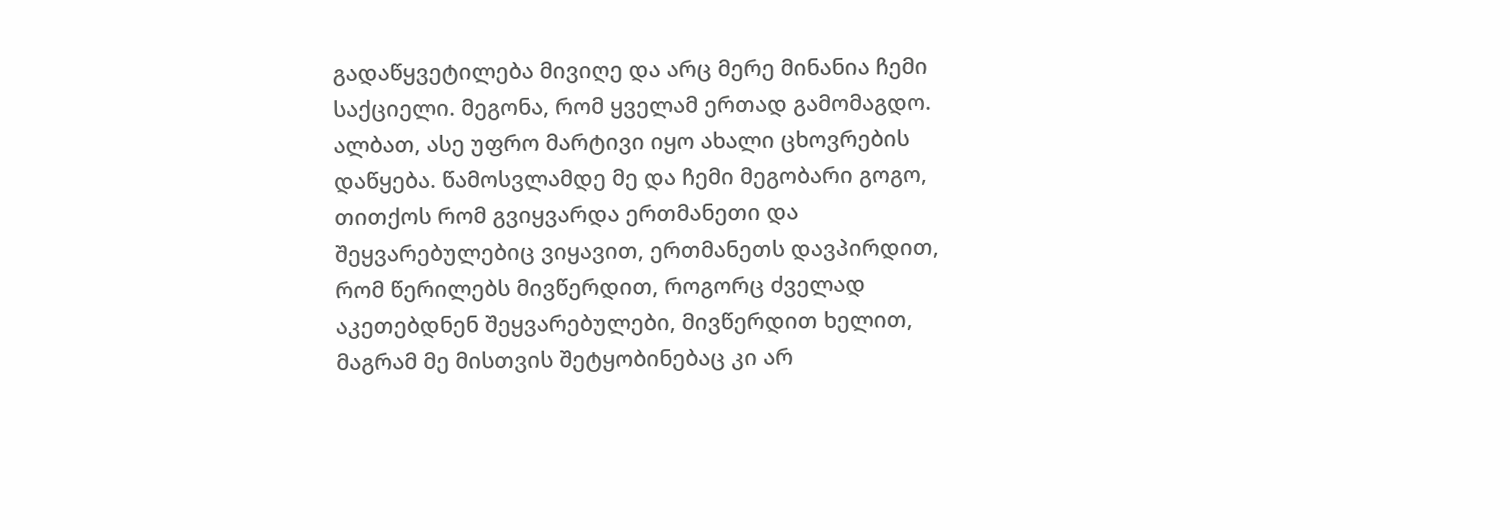გადაწყვეტილება მივიღე და არც მერე მინანია ჩემი საქციელი. მეგონა, რომ ყველამ ერთად გამომაგდო. ალბათ, ასე უფრო მარტივი იყო ახალი ცხოვრების დაწყება. წამოსვლამდე მე და ჩემი მეგობარი გოგო, თითქოს რომ გვიყვარდა ერთმანეთი და შეყვარებულებიც ვიყავით, ერთმანეთს დავპირდით, რომ წერილებს მივწერდით, როგორც ძველად აკეთებდნენ შეყვარებულები, მივწერდით ხელით, მაგრამ მე მისთვის შეტყობინებაც კი არ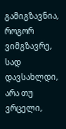გამიგზავნია, როგორ ვიმგზავრე, სად დავსახლდი, არა თუ ვრცელი,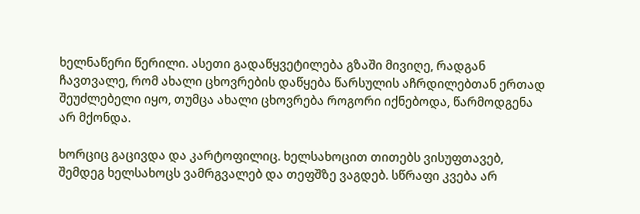ხელნაწერი წერილი. ასეთი გადაწყვეტილება გზაში მივიღე, რადგან ჩავთვალე, რომ ახალი ცხოვრების დაწყება წარსულის აჩრდილებთან ერთად შეუძლებელი იყო, თუმცა ახალი ცხოვრება როგორი იქნებოდა, წარმოდგენა არ მქონდა.

ხორციც გაცივდა და კარტოფილიც. ხელსახოცით თითებს ვისუფთავებ, შემდეგ ხელსახოცს ვამრგვალებ და თეფშზე ვაგდებ. სწრაფი კვება არ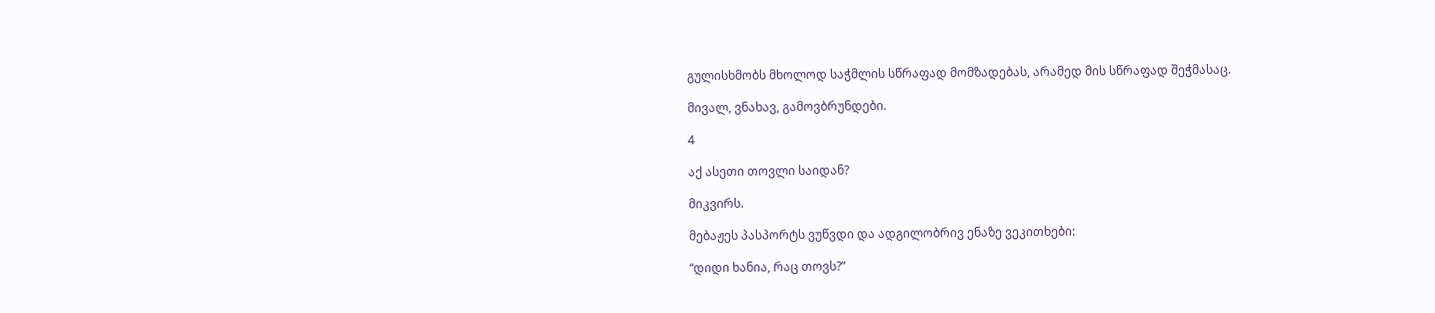გულისხმობს მხოლოდ საჭმლის სწრაფად მომზადებას, არამედ მის სწრაფად შეჭმასაც.

მივალ, ვნახავ, გამოვბრუნდები.

4

აქ ასეთი თოვლი საიდან?

მიკვირს.

მებაჟეს პასპორტს ვუწვდი და ადგილობრივ ენაზე ვეკითხები:

“დიდი ხანია, რაც თოვს?”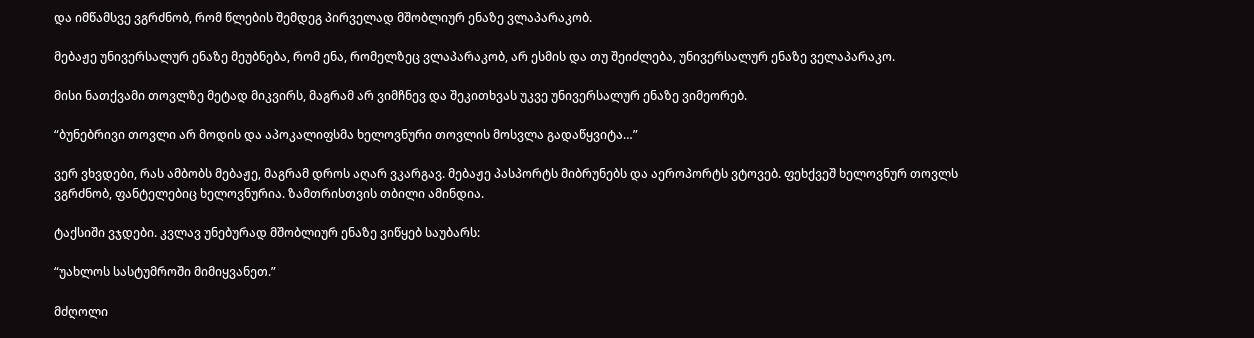და იმწამსვე ვგრძნობ, რომ წლების შემდეგ პირველად მშობლიურ ენაზე ვლაპარაკობ.

მებაჟე უნივერსალურ ენაზე მეუბნება, რომ ენა, რომელზეც ვლაპარაკობ, არ ესმის და თუ შეიძლება, უნივერსალურ ენაზე ველაპარაკო.

მისი ნათქვამი თოვლზე მეტად მიკვირს, მაგრამ არ ვიმჩნევ და შეკითხვას უკვე უნივერსალურ ენაზე ვიმეორებ.

“ბუნებრივი თოვლი არ მოდის და აპოკალიფსმა ხელოვნური თოვლის მოსვლა გადაწყვიტა…”

ვერ ვხვდები, რას ამბობს მებაჟე, მაგრამ დროს აღარ ვკარგავ. მებაჟე პასპორტს მიბრუნებს და აეროპორტს ვტოვებ. ფეხქვეშ ხელოვნურ თოვლს ვგრძნობ, ფანტელებიც ხელოვნურია. ზამთრისთვის თბილი ამინდია.

ტაქსიში ვჯდები. კვლავ უნებურად მშობლიურ ენაზე ვიწყებ საუბარს:

“უახლოს სასტუმროში მიმიყვანეთ.”

მძღოლი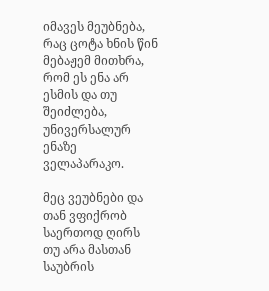იმავეს მეუბნება, რაც ცოტა ხნის წინ მებაჟემ მითხრა, რომ ეს ენა არ ესმის და თუ შეიძლება, უნივერსალურ ენაზე ველაპარაკო.

მეც ვეუბნები და თან ვფიქრობ საერთოდ ღირს თუ არა მასთან საუბრის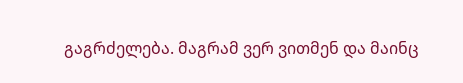გაგრძელება. მაგრამ ვერ ვითმენ და მაინც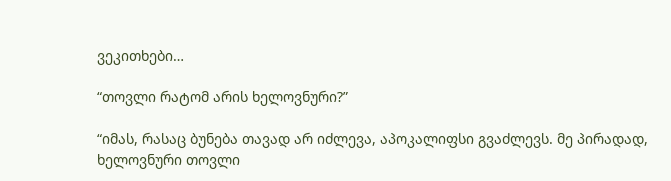ვეკითხები…

“თოვლი რატომ არის ხელოვნური?”

“იმას, რასაც ბუნება თავად არ იძლევა, აპოკალიფსი გვაძლევს. მე პირადად, ხელოვნური თოვლი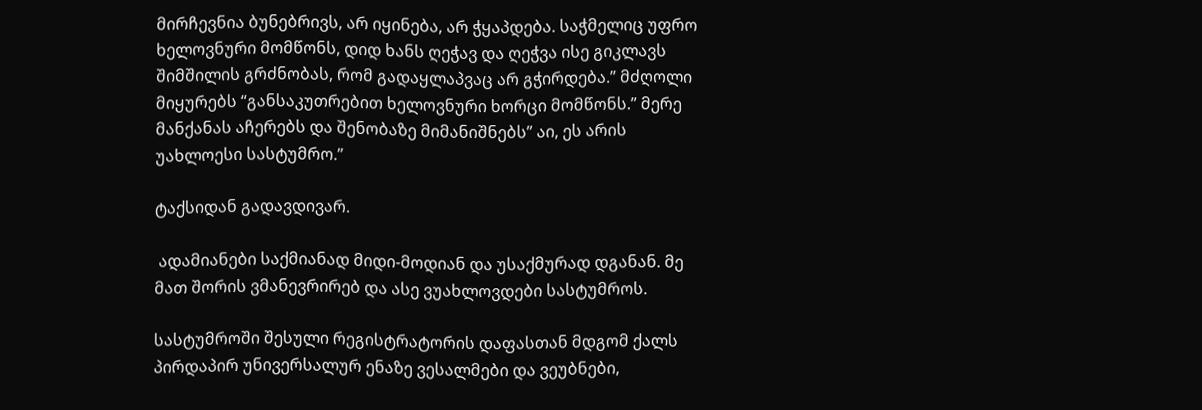მირჩევნია ბუნებრივს, არ იყინება, არ ჭყაპდება. საჭმელიც უფრო ხელოვნური მომწონს, დიდ ხანს ღეჭავ და ღეჭვა ისე გიკლავს შიმშილის გრძნობას, რომ გადაყლაპვაც არ გჭირდება.” მძღოლი მიყურებს “განსაკუთრებით ხელოვნური ხორცი მომწონს.” მერე მანქანას აჩერებს და შენობაზე მიმანიშნებს” აი, ეს არის უახლოესი სასტუმრო.”

ტაქსიდან გადავდივარ.

 ადამიანები საქმიანად მიდი-მოდიან და უსაქმურად დგანან. მე მათ შორის ვმანევრირებ და ასე ვუახლოვდები სასტუმროს.

სასტუმროში შესული რეგისტრატორის დაფასთან მდგომ ქალს პირდაპირ უნივერსალურ ენაზე ვესალმები და ვეუბნები,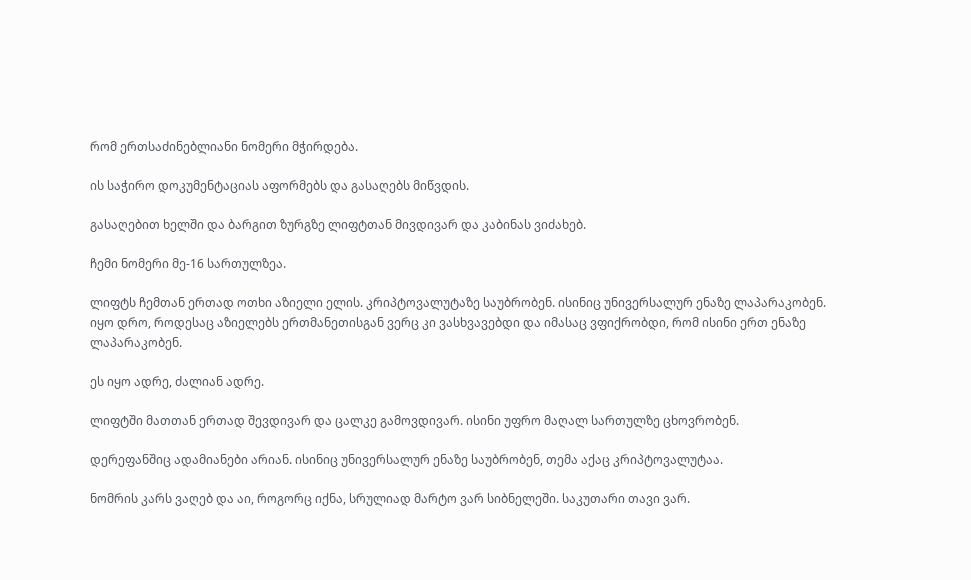რომ ერთსაძინებლიანი ნომერი მჭირდება.

ის საჭირო დოკუმენტაციას აფორმებს და გასაღებს მიწვდის.

გასაღებით ხელში და ბარგით ზურგზე ლიფტთან მივდივარ და კაბინას ვიძახებ.

ჩემი ნომერი მე-16 სართულზეა.

ლიფტს ჩემთან ერთად ოთხი აზიელი ელის. კრიპტოვალუტაზე საუბრობენ. ისინიც უნივერსალურ ენაზე ლაპარაკობენ. იყო დრო, როდესაც აზიელებს ერთმანეთისგან ვერც კი ვასხვავებდი და იმასაც ვფიქრობდი, რომ ისინი ერთ ენაზე ლაპარაკობენ.

ეს იყო ადრე, ძალიან ადრე.

ლიფტში მათთან ერთად შევდივარ და ცალკე გამოვდივარ. ისინი უფრო მაღალ სართულზე ცხოვრობენ.

დერეფანშიც ადამიანები არიან. ისინიც უნივერსალურ ენაზე საუბრობენ, თემა აქაც კრიპტოვალუტაა.

ნომრის კარს ვაღებ და აი, როგორც იქნა, სრულიად მარტო ვარ სიბნელეში. საკუთარი თავი ვარ.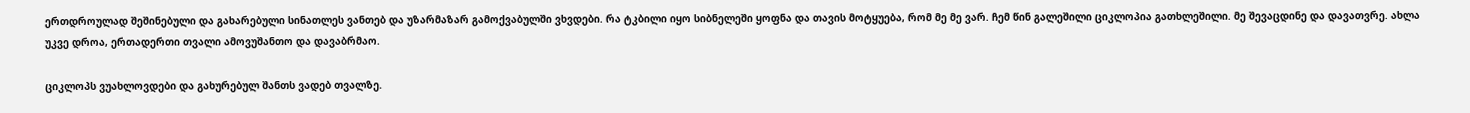ერთდროულად შეშინებული და გახარებული სინათლეს ვანთებ და უზარმაზარ გამოქვაბულში ვხვდები. რა ტკბილი იყო სიბნელეში ყოფნა და თავის მოტყუება, რომ მე მე ვარ. ჩემ წინ გალეშილი ციკლოპია გათხლეშილი. მე შევაცდინე და დავათვრე. ახლა უკვე დროა, ერთადერთი თვალი ამოვუშანთო და დავაბრმაო.

ციკლოპს ვუახლოვდები და გახურებულ შანთს ვადებ თვალზე.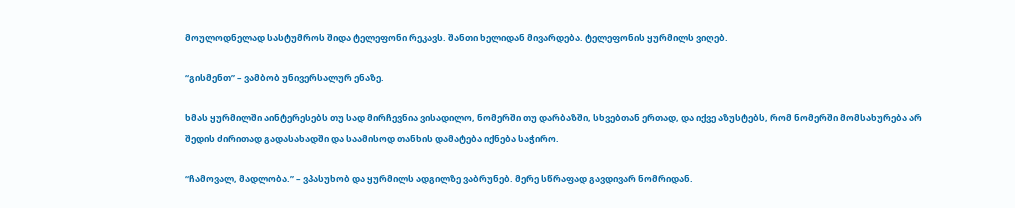მოულოდნელად სასტუმროს შიდა ტელეფონი რეკავს. შანთი ხელიდან მივარდება. ტელეფონის ყურმილს ვიღებ.

“გისმენთ” – ვამბობ უნივერსალურ ენაზე.

ხმას ყურმილში აინტერესებს თუ სად მირჩევნია ვისადილო, ნომერში თუ დარბაზში, სხვებთან ერთად, და იქვე აზუსტებს, რომ ნომერში მომსახურება არ შედის ძირითად გადასახადში და საამისოდ თანხის დამატება იქნება საჭირო.

“ჩამოვალ, მადლობა.” – ვპასუხობ და ყურმილს ადგილზე ვაბრუნებ. მერე სწრაფად გავდივარ ნომრიდან.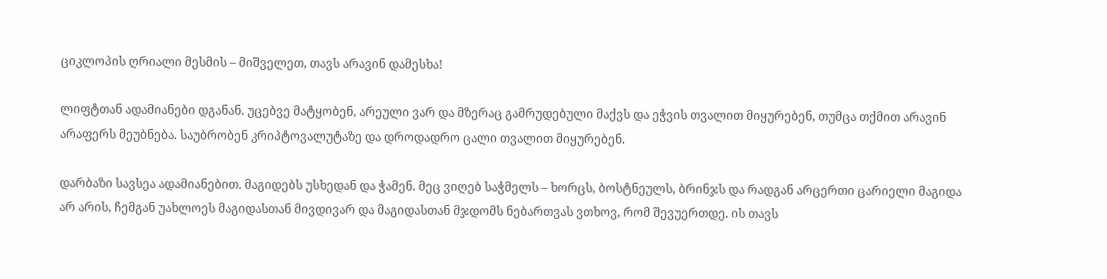ციკლოპის ღრიალი მესმის – მიშველეთ, თავს არავინ დამესხა!

ლიფტთან ადამიანები დგანან. უცებვე მატყობენ, არეული ვარ და მზერაც გამრუდებული მაქვს და ეჭვის თვალით მიყურებენ, თუმცა თქმით არავინ არაფერს მეუბნება. საუბრობენ კრიპტოვალუტაზე და დროდადრო ცალი თვალით მიყურებენ.

დარბაზი სავსეა ადამიანებით. მაგიდებს უსხედან და ჭამენ. მეც ვიღებ საჭმელს – ხორცს, ბოსტნეულს, ბრინჯს და რადგან არცერთი ცარიელი მაგიდა არ არის, ჩემგან უახლოეს მაგიდასთან მივდივარ და მაგიდასთან მჯდომს ნებართვას ვთხოვ, რომ შევუერთდე. ის თავს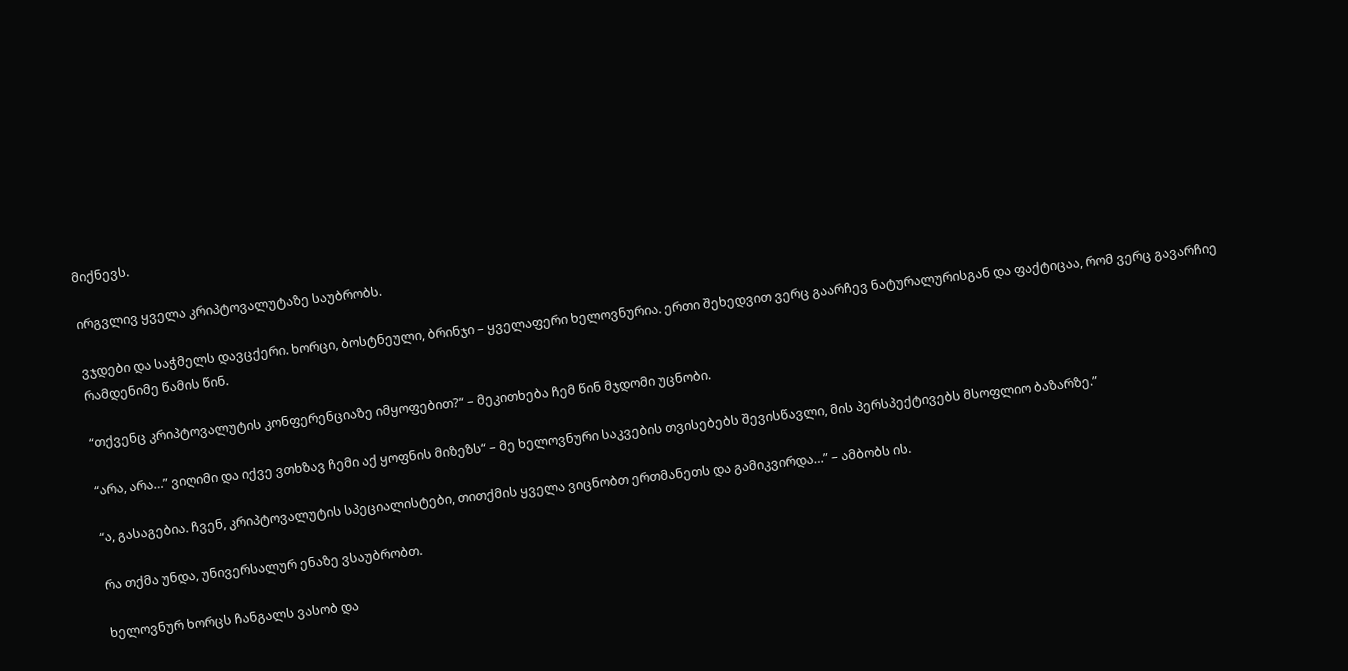მიქნევს.

ირგვლივ ყველა კრიპტოვალუტაზე საუბრობს.

ვჯდები და საჭმელს დავცქერი. ხორცი, ბოსტნეული, ბრინჯი – ყველაფერი ხელოვნურია. ერთი შეხედვით ვერც გაარჩევ ნატურალურისგან და ფაქტიცაა, რომ ვერც გავარჩიე რამდენიმე წამის წინ.

“თქვენც კრიპტოვალუტის კონფერენციაზე იმყოფებით?“ – მეკითხება ჩემ წინ მჯდომი უცნობი.

“არა, არა…” ვიღიმი და იქვე ვთხზავ ჩემი აქ ყოფნის მიზეზს“ – მე ხელოვნური საკვების თვისებებს შევისწავლი, მის პერსპექტივებს მსოფლიო ბაზარზე.”

“ა, გასაგებია. ჩვენ, კრიპტოვალუტის სპეციალისტები, თითქმის ყველა ვიცნობთ ერთმანეთს და გამიკვირდა…” – ამბობს ის.

რა თქმა უნდა, უნივერსალურ ენაზე ვსაუბრობთ.

ხელოვნურ ხორცს ჩანგალს ვასობ და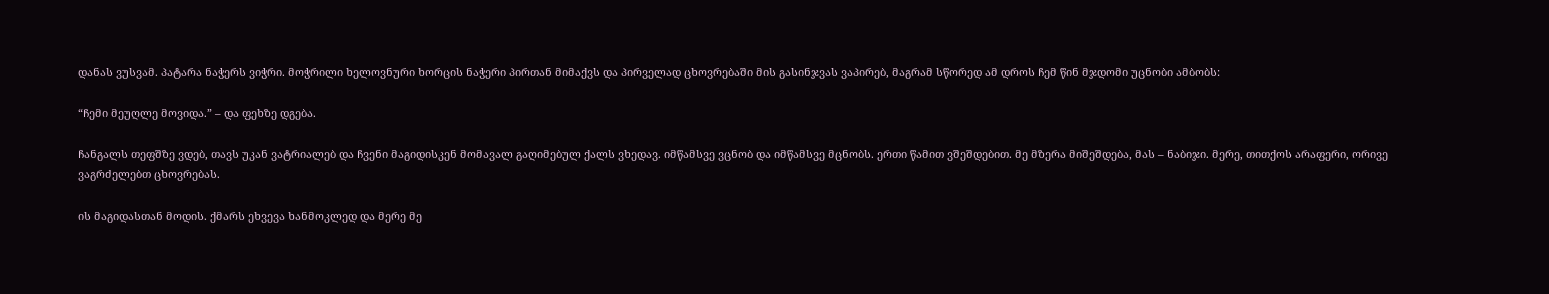დანას ვუსვამ. პატარა ნაჭერს ვიჭრი. მოჭრილი ხელოვნური ხორცის ნაჭერი პირთან მიმაქვს და პირველად ცხოვრებაში მის გასინჯვას ვაპირებ, მაგრამ სწორედ ამ დროს ჩემ წინ მჯდომი უცნობი ამბობს:

“ჩემი მეუღლე მოვიდა.” – და ფეხზე დგება.

ჩანგალს თეფშზე ვდებ, თავს უკან ვატრიალებ და ჩვენი მაგიდისკენ მომავალ გაღიმებულ ქალს ვხედავ. იმწამსვე ვცნობ და იმწამსვე მცნობს. ერთი წამით ვშეშდებით. მე მზერა მიშეშდება, მას – ნაბიჯი. მერე, თითქოს არაფერი, ორივე ვაგრძელებთ ცხოვრებას.

ის მაგიდასთან მოდის. ქმარს ეხვევა ხანმოკლედ და მერე მე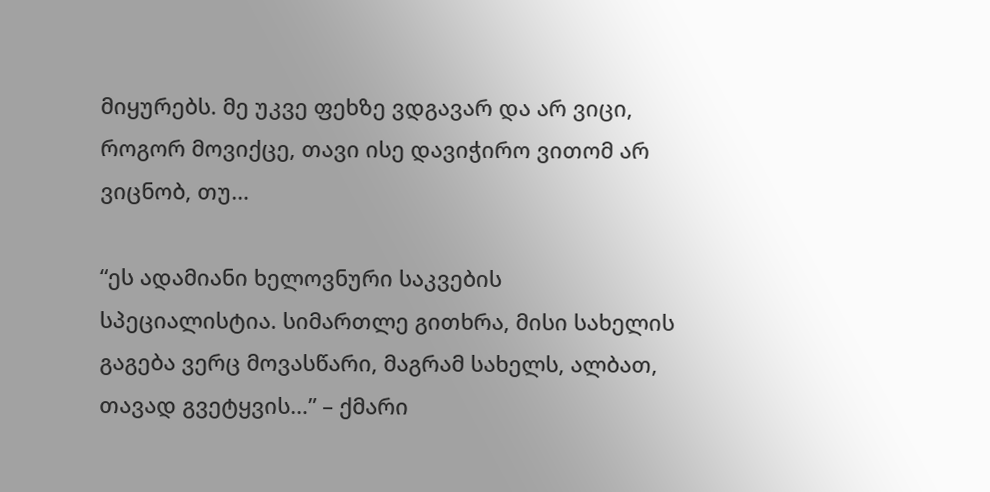მიყურებს. მე უკვე ფეხზე ვდგავარ და არ ვიცი, როგორ მოვიქცე, თავი ისე დავიჭირო ვითომ არ ვიცნობ, თუ…

“ეს ადამიანი ხელოვნური საკვების სპეციალისტია. სიმართლე გითხრა, მისი სახელის გაგება ვერც მოვასწარი, მაგრამ სახელს, ალბათ, თავად გვეტყვის…” – ქმარი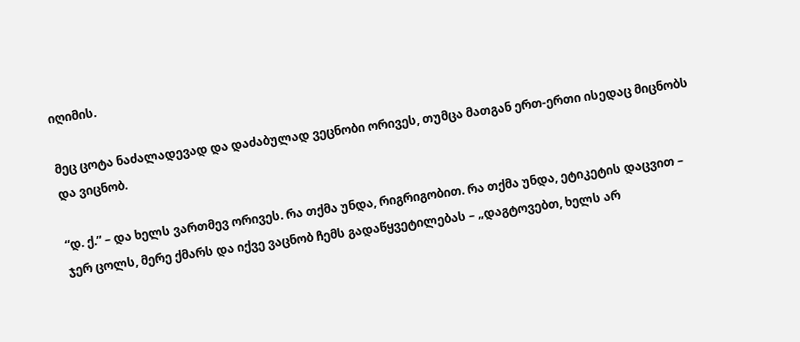იღიმის.

მეც ცოტა ნაძალადევად და დაძაბულად ვეცნობი ორივეს, თუმცა მათგან ერთ-ერთი ისედაც მიცნობს და ვიცნობ.

“დ. ქ.” – და ხელს ვართმევ ორივეს. რა თქმა უნდა, რიგრიგობით. რა თქმა უნდა, ეტიკეტის დაცვით – ჯერ ცოლს, მერე ქმარს და იქვე ვაცნობ ჩემს გადაწყვეტილებას – „დაგტოვებთ, ხელს არ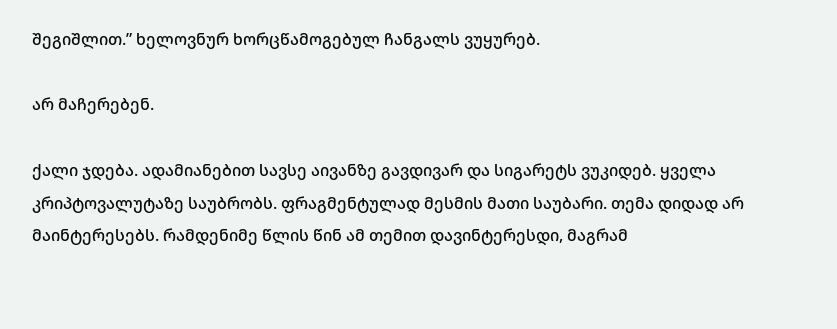შეგიშლით.” ხელოვნურ ხორცწამოგებულ ჩანგალს ვუყურებ.

არ მაჩერებენ.

ქალი ჯდება. ადამიანებით სავსე აივანზე გავდივარ და სიგარეტს ვუკიდებ. ყველა კრიპტოვალუტაზე საუბრობს. ფრაგმენტულად მესმის მათი საუბარი. თემა დიდად არ მაინტერესებს. რამდენიმე წლის წინ ამ თემით დავინტერესდი, მაგრამ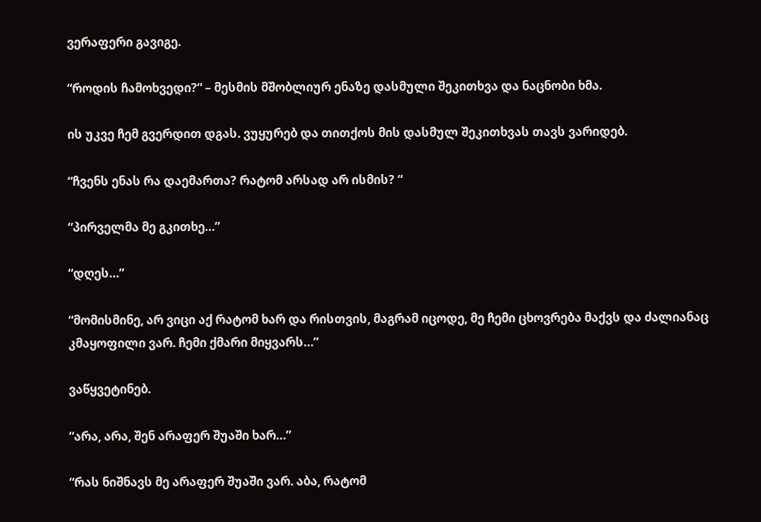ვერაფერი გავიგე.

“როდის ჩამოხვედი?“ – მესმის მშობლიურ ენაზე დასმული შეკითხვა და ნაცნობი ხმა.

ის უკვე ჩემ გვერდით დგას. ვუყურებ და თითქოს მის დასმულ შეკითხვას თავს ვარიდებ.

“ჩვენს ენას რა დაემართა? რატომ არსად არ ისმის? “

“პირველმა მე გკითხე…”

“დღეს…”

“მომისმინე, არ ვიცი აქ რატომ ხარ და რისთვის, მაგრამ იცოდე, მე ჩემი ცხოვრება მაქვს და ძალიანაც კმაყოფილი ვარ. ჩემი ქმარი მიყვარს…”

ვაწყვეტინებ.

“არა, არა, შენ არაფერ შუაში ხარ…”

“რას ნიშნავს მე არაფერ შუაში ვარ. აბა, რატომ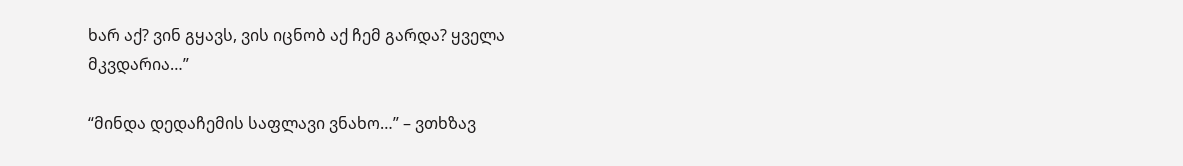ხარ აქ? ვინ გყავს, ვის იცნობ აქ ჩემ გარდა? ყველა მკვდარია…”

“მინდა დედაჩემის საფლავი ვნახო…” – ვთხზავ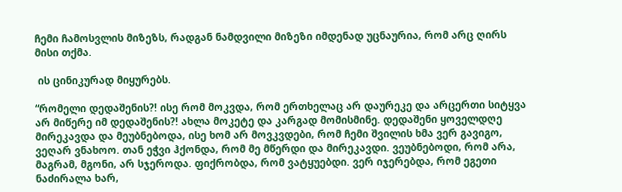ჩემი ჩამოსვლის მიზეზს, რადგან ნამდვილი მიზეზი იმდენად უცნაურია, რომ არც ღირს მისი თქმა.

 ის ცინიკურად მიყურებს.

“რომელი დედაშენის?! ისე რომ მოკვდა, რომ ერთხელაც არ დაურეკე და არცერთი სიტყვა არ მიწერე იმ დედაშენის?! ახლა მოკეტე და კარგად მომისმინე. დედაშენი ყოველდღე მირეკავდა და მეუბნებოდა, ისე ხომ არ მოვკვდები, რომ ჩემი შვილის ხმა ვერ გავიგო, ვეღარ ვნახოო. თან ეჭვი ჰქონდა, რომ მე მწერდი და მირეკავდი. ვეუბნებოდი, რომ არა, მაგრამ, მგონი, არ სჯეროდა. ფიქრობდა, რომ ვატყუებდი. ვერ იჯერებდა, რომ ეგეთი ნაძირალა ხარ,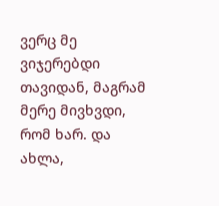ვერც მე ვიჯერებდი თავიდან, მაგრამ მერე მივხვდი, რომ ხარ. და ახლა,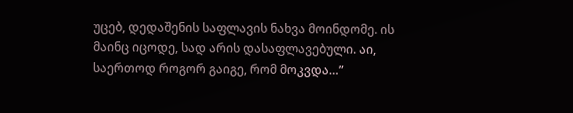უცებ, დედაშენის საფლავის ნახვა მოინდომე. ის მაინც იცოდე, სად არის დასაფლავებული. აი, საერთოდ როგორ გაიგე, რომ მოკვდა…”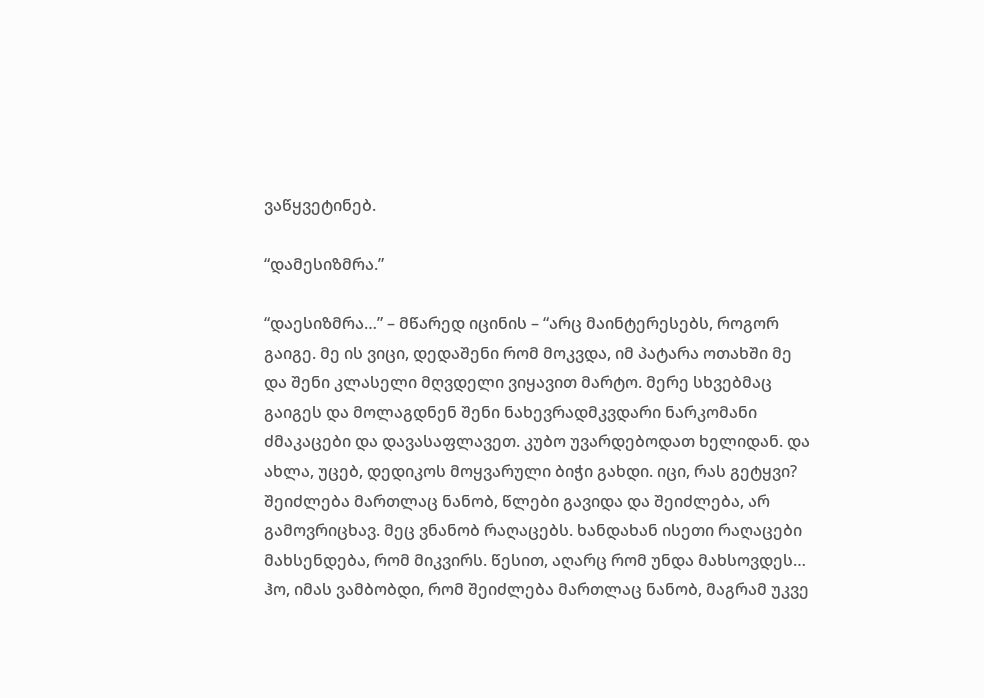ვაწყვეტინებ.

“დამესიზმრა.”

“დაესიზმრა…” – მწარედ იცინის – “არც მაინტერესებს, როგორ გაიგე. მე ის ვიცი, დედაშენი რომ მოკვდა, იმ პატარა ოთახში მე და შენი კლასელი მღვდელი ვიყავით მარტო. მერე სხვებმაც გაიგეს და მოლაგდნენ შენი ნახევრადმკვდარი ნარკომანი ძმაკაცები და დავასაფლავეთ. კუბო უვარდებოდათ ხელიდან. და ახლა, უცებ, დედიკოს მოყვარული ბიჭი გახდი. იცი, რას გეტყვი? შეიძლება მართლაც ნანობ, წლები გავიდა და შეიძლება, არ გამოვრიცხავ. მეც ვნანობ რაღაცებს. ხანდახან ისეთი რაღაცები მახსენდება, რომ მიკვირს. წესით, აღარც რომ უნდა მახსოვდეს… ჰო, იმას ვამბობდი, რომ შეიძლება მართლაც ნანობ, მაგრამ უკვე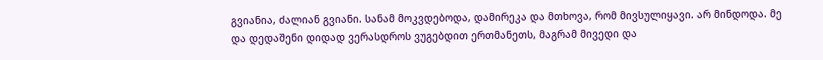გვიანია, ძალიან გვიანი. სანამ მოკვდებოდა, დამირეკა და მთხოვა, რომ მივსულიყავი. არ მინდოდა. მე და დედაშენი დიდად ვერასდროს ვუგებდით ერთმანეთს, მაგრამ მივედი და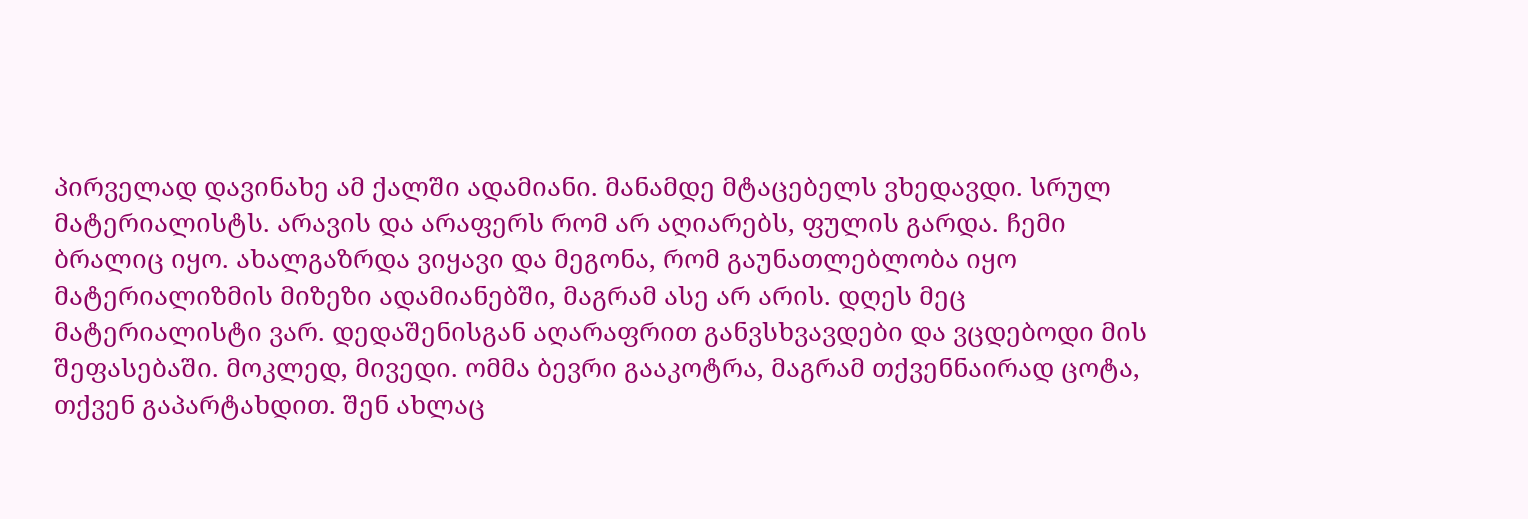პირველად დავინახე ამ ქალში ადამიანი. მანამდე მტაცებელს ვხედავდი. სრულ მატერიალისტს. არავის და არაფერს რომ არ აღიარებს, ფულის გარდა. ჩემი ბრალიც იყო. ახალგაზრდა ვიყავი და მეგონა, რომ გაუნათლებლობა იყო მატერიალიზმის მიზეზი ადამიანებში, მაგრამ ასე არ არის. დღეს მეც მატერიალისტი ვარ. დედაშენისგან აღარაფრით განვსხვავდები და ვცდებოდი მის შეფასებაში. მოკლედ, მივედი. ომმა ბევრი გააკოტრა, მაგრამ თქვენნაირად ცოტა, თქვენ გაპარტახდით. შენ ახლაც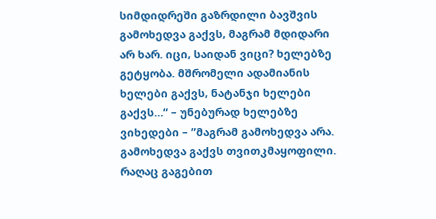სიმდიდრეში გაზრდილი ბავშვის გამოხედვა გაქვს, მაგრამ მდიდარი არ ხარ. იცი, საიდან ვიცი? ხელებზე გეტყობა. მშრომელი ადამიანის ხელები გაქვს, ნატანჯი ხელები გაქვს…“ – უნებურად ხელებზე ვიხედები – ”მაგრამ გამოხედვა არა. გამოხედვა გაქვს თვითკმაყოფილი. რაღაც გაგებით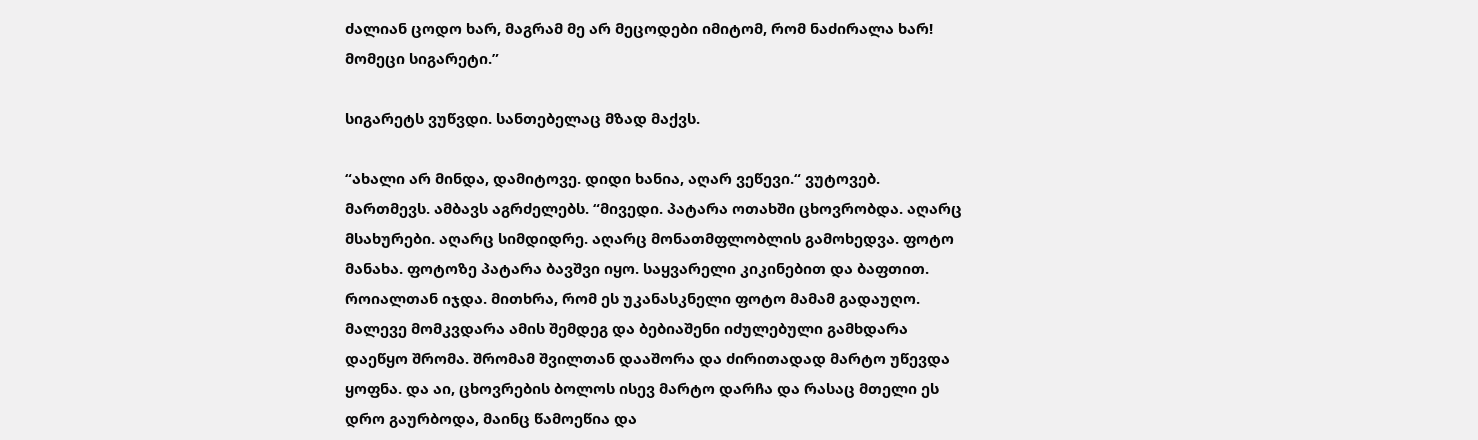ძალიან ცოდო ხარ, მაგრამ მე არ მეცოდები იმიტომ, რომ ნაძირალა ხარ! მომეცი სიგარეტი.”

სიგარეტს ვუწვდი. სანთებელაც მზად მაქვს.

“ახალი არ მინდა, დამიტოვე. დიდი ხანია, აღარ ვეწევი.“ ვუტოვებ. მართმევს. ამბავს აგრძელებს. “მივედი. პატარა ოთახში ცხოვრობდა. აღარც მსახურები. აღარც სიმდიდრე. აღარც მონათმფლობლის გამოხედვა. ფოტო მანახა. ფოტოზე პატარა ბავშვი იყო. საყვარელი კიკინებით და ბაფთით. როიალთან იჯდა. მითხრა, რომ ეს უკანასკნელი ფოტო მამამ გადაუღო. მალევე მომკვდარა ამის შემდეგ და ბებიაშენი იძულებული გამხდარა დაეწყო შრომა. შრომამ შვილთან დააშორა და ძირითადად მარტო უწევდა ყოფნა. და აი, ცხოვრების ბოლოს ისევ მარტო დარჩა და რასაც მთელი ეს დრო გაურბოდა, მაინც წამოეწია და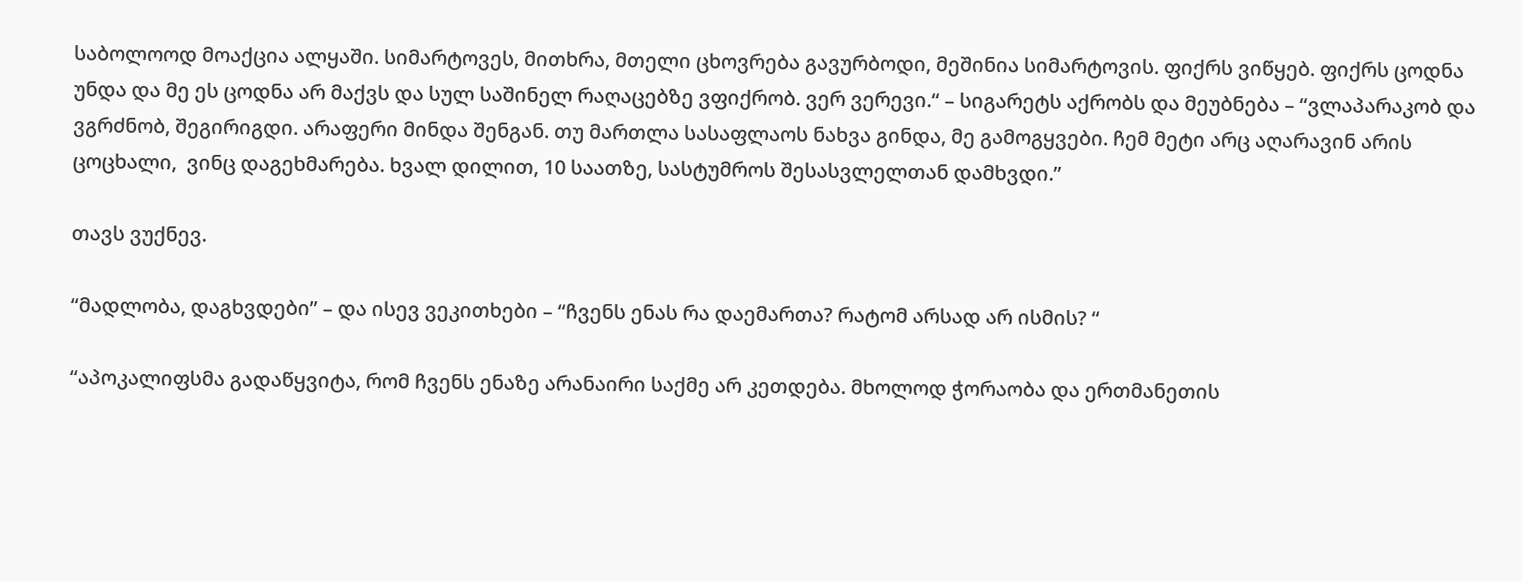საბოლოოდ მოაქცია ალყაში. სიმარტოვეს, მითხრა, მთელი ცხოვრება გავურბოდი, მეშინია სიმარტოვის. ფიქრს ვიწყებ. ფიქრს ცოდნა უნდა და მე ეს ცოდნა არ მაქვს და სულ საშინელ რაღაცებზე ვფიქრობ. ვერ ვერევი.“ – სიგარეტს აქრობს და მეუბნება – “ვლაპარაკობ და ვგრძნობ, შეგირიგდი. არაფერი მინდა შენგან. თუ მართლა სასაფლაოს ნახვა გინდა, მე გამოგყვები. ჩემ მეტი არც აღარავინ არის ცოცხალი,  ვინც დაგეხმარება. ხვალ დილით, 10 საათზე, სასტუმროს შესასვლელთან დამხვდი.”

თავს ვუქნევ.

“მადლობა, დაგხვდები” – და ისევ ვეკითხები – “ჩვენს ენას რა დაემართა? რატომ არსად არ ისმის? “

“აპოკალიფსმა გადაწყვიტა, რომ ჩვენს ენაზე არანაირი საქმე არ კეთდება. მხოლოდ ჭორაობა და ერთმანეთის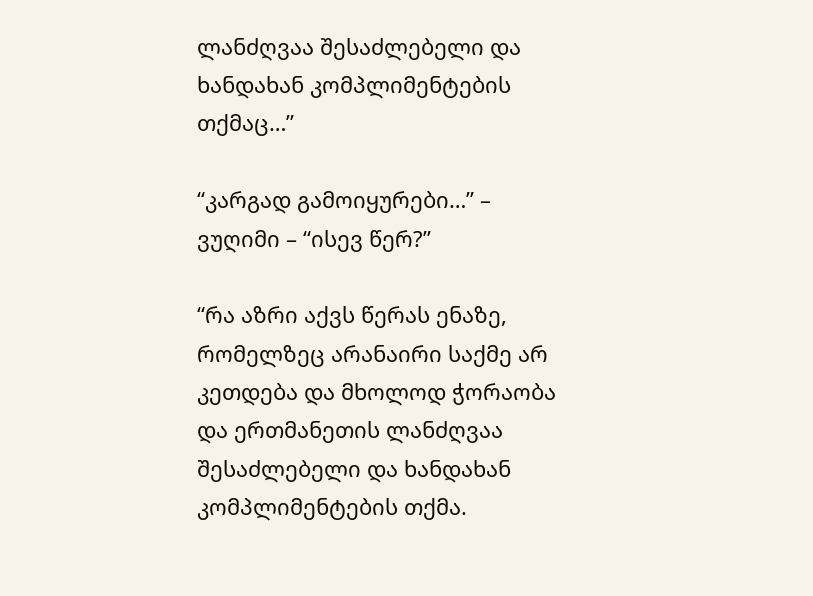ლანძღვაა შესაძლებელი და ხანდახან კომპლიმენტების თქმაც…”

“კარგად გამოიყურები…” – ვუღიმი – “ისევ წერ?”

“რა აზრი აქვს წერას ენაზე, რომელზეც არანაირი საქმე არ კეთდება და მხოლოდ ჭორაობა და ერთმანეთის ლანძღვაა შესაძლებელი და ხანდახან კომპლიმენტების თქმა.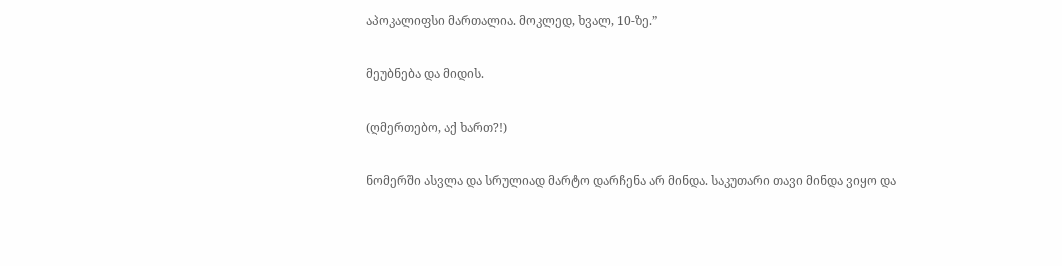აპოკალიფსი მართალია. მოკლედ, ხვალ, 10-ზე.”

მეუბნება და მიდის.

(ღმერთებო, აქ ხართ?!)

ნომერში ასვლა და სრულიად მარტო დარჩენა არ მინდა. საკუთარი თავი მინდა ვიყო და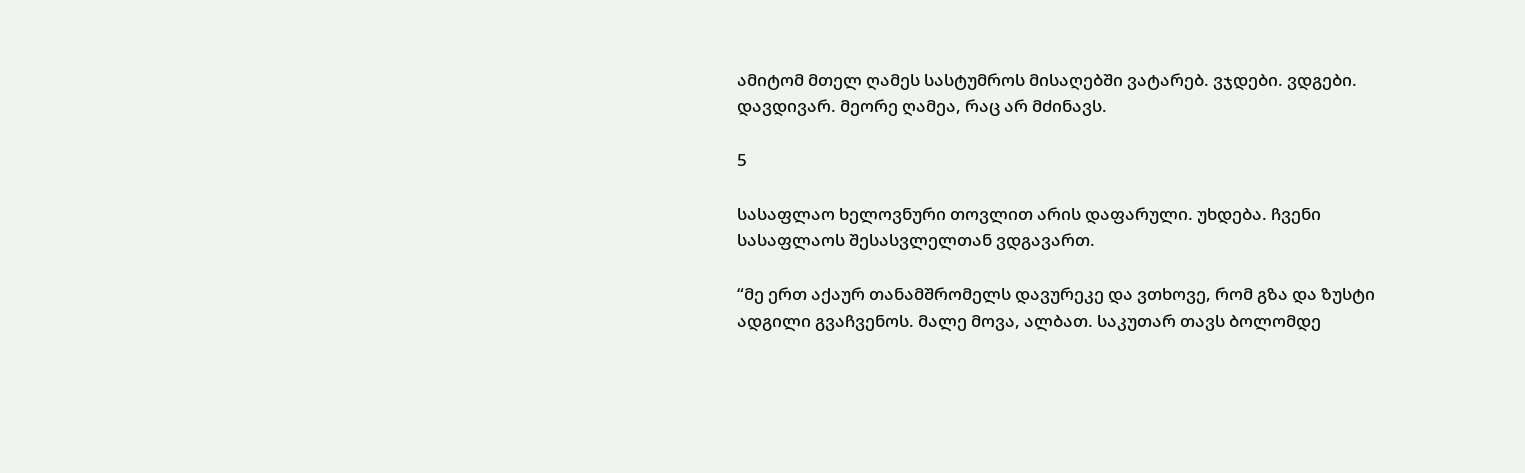ამიტომ მთელ ღამეს სასტუმროს მისაღებში ვატარებ. ვჯდები. ვდგები. დავდივარ. მეორე ღამეა, რაც არ მძინავს.

5

სასაფლაო ხელოვნური თოვლით არის დაფარული. უხდება. ჩვენი სასაფლაოს შესასვლელთან ვდგავართ.

“მე ერთ აქაურ თანამშრომელს დავურეკე და ვთხოვე, რომ გზა და ზუსტი ადგილი გვაჩვენოს. მალე მოვა, ალბათ. საკუთარ თავს ბოლომდე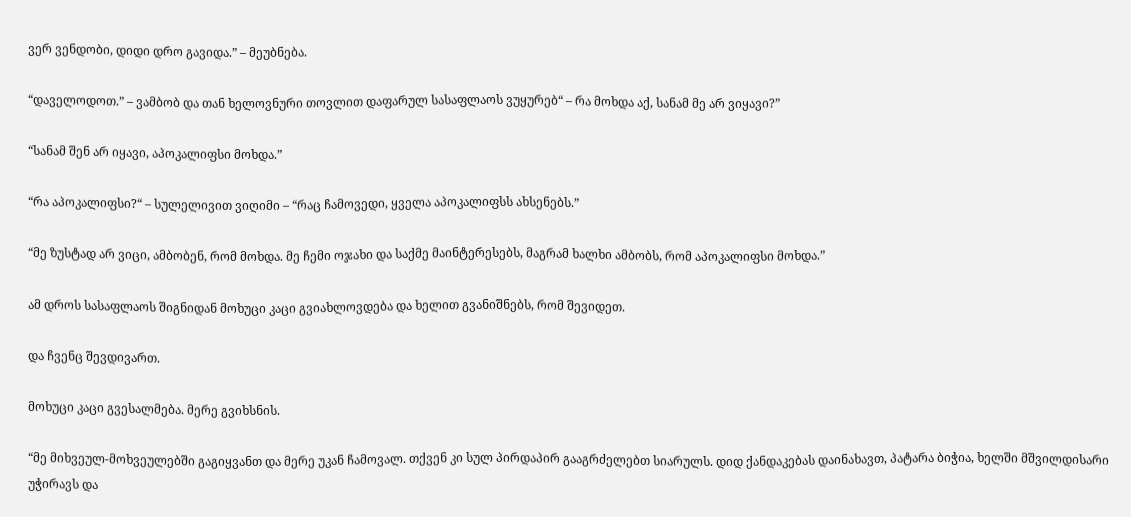ვერ ვენდობი, დიდი დრო გავიდა.” – მეუბნება.

“დაველოდოთ.” – ვამბობ და თან ხელოვნური თოვლით დაფარულ სასაფლაოს ვუყურებ“ – რა მოხდა აქ, სანამ მე არ ვიყავი?”

“სანამ შენ არ იყავი, აპოკალიფსი მოხდა.”

“რა აპოკალიფსი?“ – სულელივით ვიღიმი – “რაც ჩამოვედი, ყველა აპოკალიფსს ახსენებს.”

“მე ზუსტად არ ვიცი, ამბობენ, რომ მოხდა. მე ჩემი ოჯახი და საქმე მაინტერესებს, მაგრამ ხალხი ამბობს, რომ აპოკალიფსი მოხდა.”

ამ დროს სასაფლაოს შიგნიდან მოხუცი კაცი გვიახლოვდება და ხელით გვანიშნებს, რომ შევიდეთ.

და ჩვენც შევდივართ.

მოხუცი კაცი გვესალმება. მერე გვიხსნის.

“მე მიხვეულ-მოხვეულებში გაგიყვანთ და მერე უკან ჩამოვალ. თქვენ კი სულ პირდაპირ გააგრძელებთ სიარულს. დიდ ქანდაკებას დაინახავთ, პატარა ბიჭია, ხელში მშვილდისარი უჭირავს და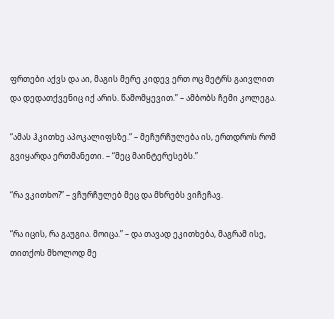ფრთები აქვს და აი, მაგის მერე კიდევ ერთ ოც მეტრს გაივლით და დედათქვენიც იქ არის. წამომყევით.” – ამბობს ჩემი კოლეგა.

“ამას ჰკითხე აპოკალიფსზე.“ – მეჩურჩულება ის, ერთდროს რომ გვიყარდა ერთმანეთი. – “მეც მაინტერესებს.”

“რა ვკითხო?” – ვჩურჩულებ მეც და მხრებს ვიჩეჩავ.

“რა იცის, რა გაუგია. მოიცა.” – და თავად ეკითხება, მაგრამ ისე, თითქოს მხოლოდ მე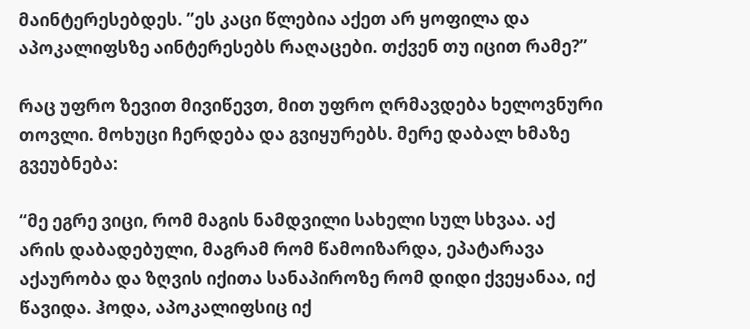მაინტერესებდეს. ”ეს კაცი წლებია აქეთ არ ყოფილა და აპოკალიფსზე აინტერესებს რაღაცები. თქვენ თუ იცით რამე?”

რაც უფრო ზევით მივიწევთ, მით უფრო ღრმავდება ხელოვნური თოვლი. მოხუცი ჩერდება და გვიყურებს. მერე დაბალ ხმაზე გვეუბნება:

“მე ეგრე ვიცი, რომ მაგის ნამდვილი სახელი სულ სხვაა. აქ არის დაბადებული, მაგრამ რომ წამოიზარდა, ეპატარავა აქაურობა და ზღვის იქითა სანაპიროზე რომ დიდი ქვეყანაა, იქ წავიდა. ჰოდა, აპოკალიფსიც იქ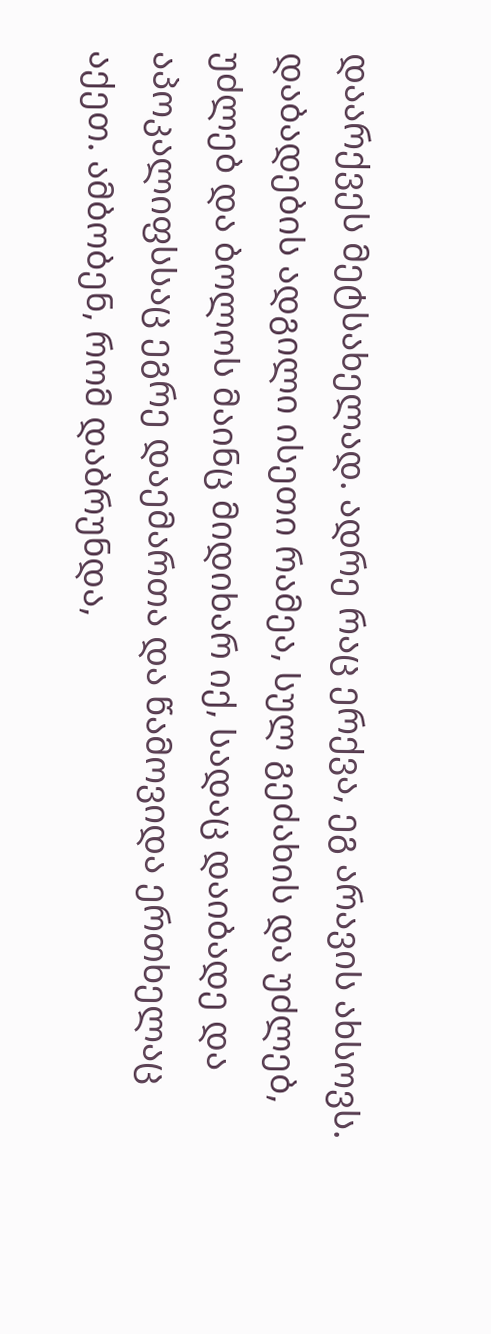დაარქვეს მეტსახელად. ადრე რაც ერქვა, ეგ არავის ახსოვს. დაბადების ადგილი ისეთი რამეა, სულ გეძახის და უძლებ, უძლებ და ბოლოს მაინც მიდიხარ იქ, სადაც დაიბადე და აპოკალიფსსაც ეგრე დაემართა და წამოვიდა ერთხელაც აქეთ. ამბობენ, რომ დაბრუნდა,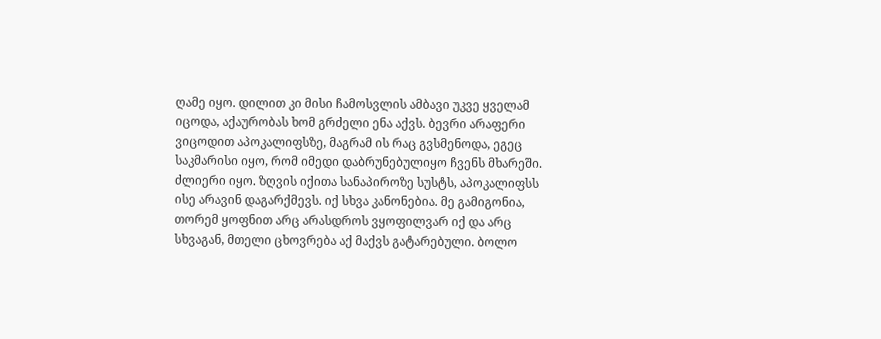ღამე იყო. დილით კი მისი ჩამოსვლის ამბავი უკვე ყველამ იცოდა, აქაურობას ხომ გრძელი ენა აქვს. ბევრი არაფერი ვიცოდით აპოკალიფსზე, მაგრამ ის რაც გვსმენოდა, ეგეც საკმარისი იყო, რომ იმედი დაბრუნებულიყო ჩვენს მხარეში. ძლიერი იყო. ზღვის იქითა სანაპიროზე სუსტს, აპოკალიფსს ისე არავინ დაგარქმევს. იქ სხვა კანონებია. მე გამიგონია, თორემ ყოფნით არც არასდროს ვყოფილვარ იქ და არც სხვაგან, მთელი ცხოვრება აქ მაქვს გატარებული. ბოლო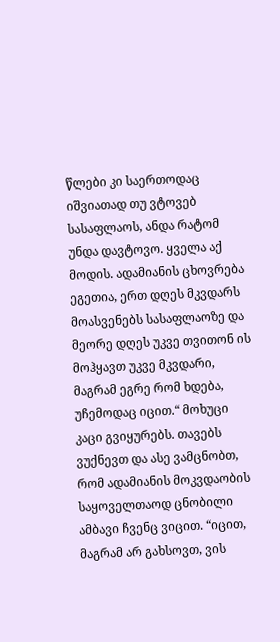წლები კი საერთოდაც იშვიათად თუ ვტოვებ სასაფლაოს, ანდა რატომ უნდა დავტოვო. ყველა აქ მოდის. ადამიანის ცხოვრება ეგეთია, ერთ დღეს მკვდარს მოასვენებს სასაფლაოზე და მეორე დღეს უკვე თვითონ ის მოჰყავთ უკვე მკვდარი, მაგრამ ეგრე რომ ხდება, უჩემოდაც იცით.“ მოხუცი კაცი გვიყურებს. თავებს ვუქნევთ და ასე ვამცნობთ, რომ ადამიანის მოკვდაობის საყოველთაოდ ცნობილი ამბავი ჩვენც ვიცით. “იცით, მაგრამ არ გახსოვთ, ვის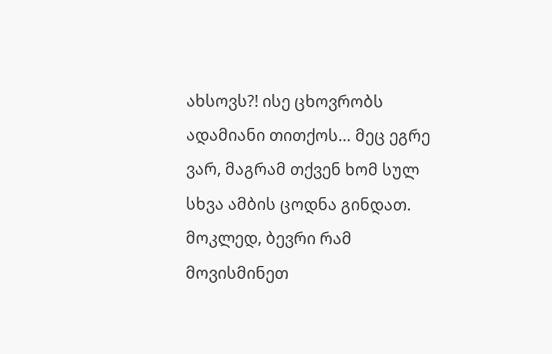ახსოვს?! ისე ცხოვრობს ადამიანი თითქოს… მეც ეგრე ვარ, მაგრამ თქვენ ხომ სულ სხვა ამბის ცოდნა გინდათ. მოკლედ, ბევრი რამ მოვისმინეთ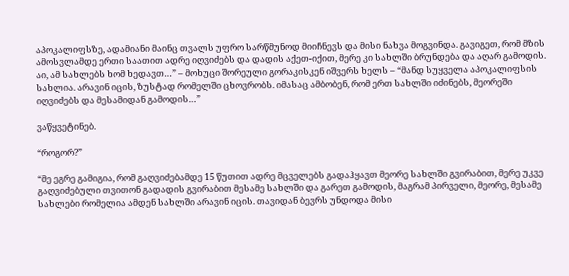აპოკალიფსზე, ადამიანი მაინც თვალს უფრო სარწმუნოდ მიიჩნევს და მისი ნახვა მოგვინდა. გავიგეთ, რომ მზის ამოსვლამდე ერთი საათით ადრე იღვიძებს და დადის აქეთ-იქით, მერე კი სახლში ბრუნდება და აღარ გამოდის. აი, ამ სახლებს ხომ ხედავთ…” – მოხუცი შორეული გორაკისკენ იშვერს ხელს – “მანდ სუყველა აპოკალიფსის სახლია. არავინ იცის, ზუსტად რომელში ცხოვრობს. იმასაც ამბობენ, რომ ერთ სახლში იძინებს, მეორეში იღვიძებს და მესამიდან გამოდის…”

ვაწყვეტინებ.

“როგორ?”

“მე ეგრე გამიგია, რომ გაღვიძებამდე 15 წუთით ადრე მცველებს გადაჰყავთ მეორე სახლში გვირაბით, მერე უკვე გაღვიძებული თვითონ გადადის გვირაბით მესამე სახლში და გარეთ გამოდის, მაგრამ პირველი, მეორე, მესამე სახლები რომელია ამდენ სახლში არავინ იცის. თავიდან ბევრს უნდოდა მისი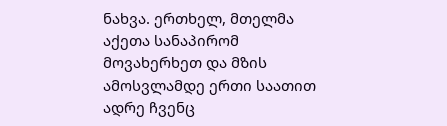ნახვა. ერთხელ, მთელმა აქეთა სანაპირომ მოვახერხეთ და მზის ამოსვლამდე ერთი საათით ადრე ჩვენც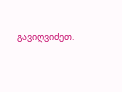გავიღვიძეთ.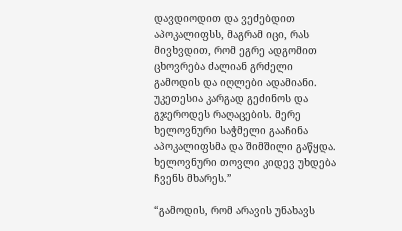დავდიოდით და ვეძებდით აპოკალიფსს, მაგრამ იცი, რას მივხვდით, რომ ეგრე ადგომით ცხოვრება ძალიან გრძელი გამოდის და იღლები ადამიანი. უკეთესია კარგად გეძინოს და გჯეროდეს რაღაცების. მერე ხელოვნური საჭმელი გააჩინა აპოკალიფსმა და შიმშილი გაწყდა. ხელოვნური თოვლი კიდევ უხდება ჩვენს მხარეს.”

“გამოდის, რომ არავის უნახავს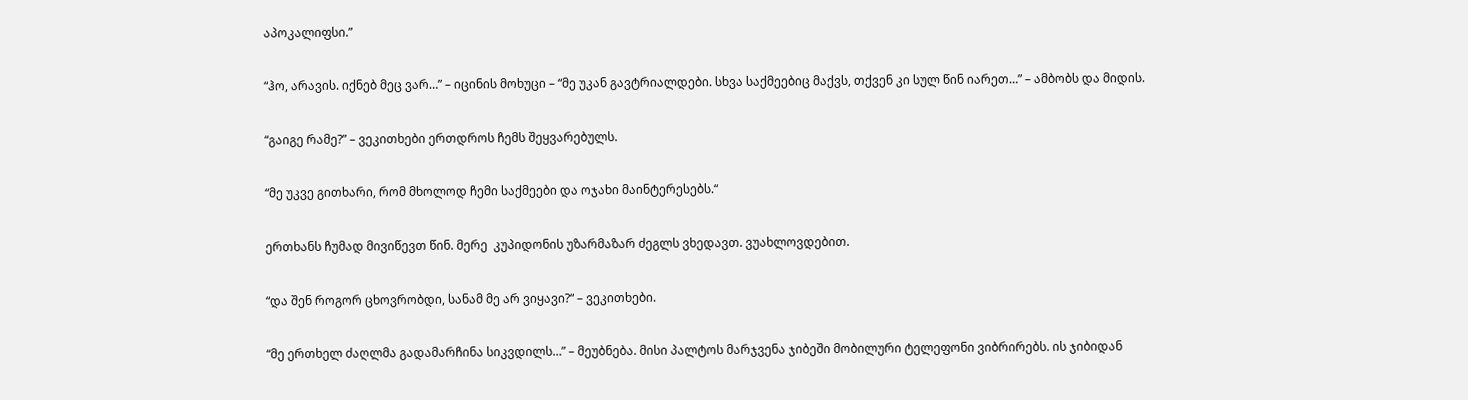აპოკალიფსი.”

“ჰო, არავის. იქნებ მეც ვარ…” – იცინის მოხუცი – “მე უკან გავტრიალდები. სხვა საქმეებიც მაქვს, თქვენ კი სულ წინ იარეთ…” – ამბობს და მიდის.

“გაიგე რამე?” – ვეკითხები ერთდროს ჩემს შეყვარებულს.

“მე უკვე გითხარი, რომ მხოლოდ ჩემი საქმეები და ოჯახი მაინტერესებს.“

ერთხანს ჩუმად მივიწევთ წინ. მერე  კუპიდონის უზარმაზარ ძეგლს ვხედავთ. ვუახლოვდებით.

“და შენ როგორ ცხოვრობდი, სანამ მე არ ვიყავი?“ – ვეკითხები.

“მე ერთხელ ძაღლმა გადამარჩინა სიკვდილს…” – მეუბნება. მისი პალტოს მარჯვენა ჯიბეში მობილური ტელეფონი ვიბრირებს. ის ჯიბიდან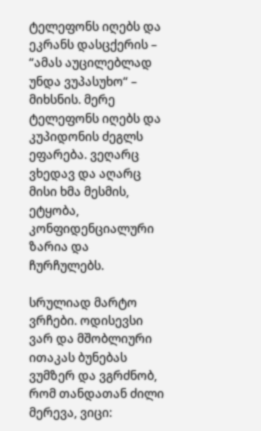ტელეფონს იღებს და ეკრანს დასცქერის – “ამას აუცილებლად უნდა ვუპასუხო“ – მიხსნის. მერე ტელეფონს იღებს და კუპიდონის ძეგლს ეფარება. ვეღარც ვხედავ და აღარც მისი ხმა მესმის, ეტყობა, კონფიდენციალური ზარია და ჩურჩულებს.

სრულიად მარტო ვრჩები. ოდისევსი ვარ და მშობლიური ითაკას ბუნებას ვუმზერ და ვგრძნობ, რომ თანდათან ძილი მერევა, ვიცი: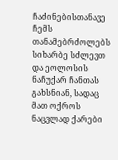ჩაძინებისთანავე ჩემს თანამებრძოლებს სიხარბე სძლევთ და ეოლოსის ნაჩუქარ ჩანთას გახსნიან, სადაც მათ ოქროს ნაცვლად ქარები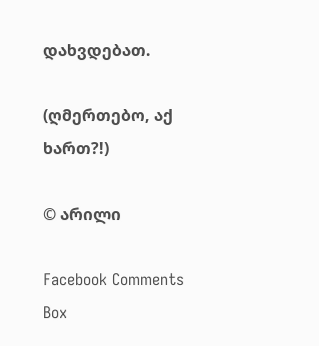დახვდებათ.

(ღმერთებო, აქ ხართ?!)

© არილი

Facebook Comments Box